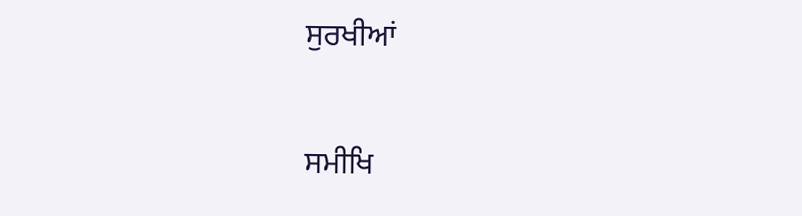ਸੁਰਖੀਆਂ

ਸਮੀਖਿ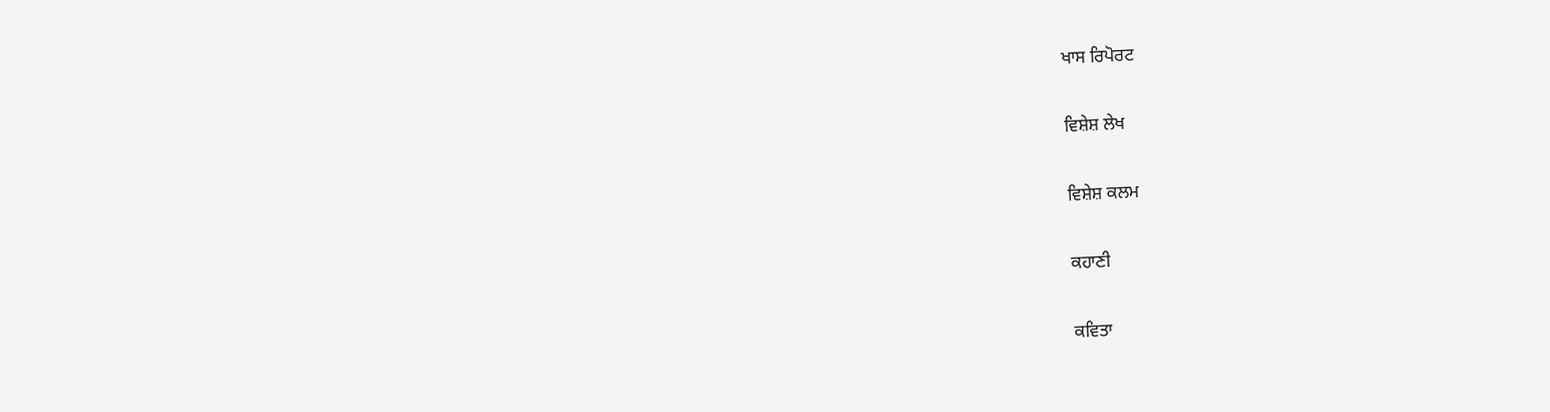ਖਾਸ ਰਿਪੋਰਟ

ਵਿਸ਼ੇਸ਼ ਲੇਖ

ਵਿਸ਼ੇਸ਼ ਕਲਮ

ਕਹਾਣੀ

ਕਵਿਤਾ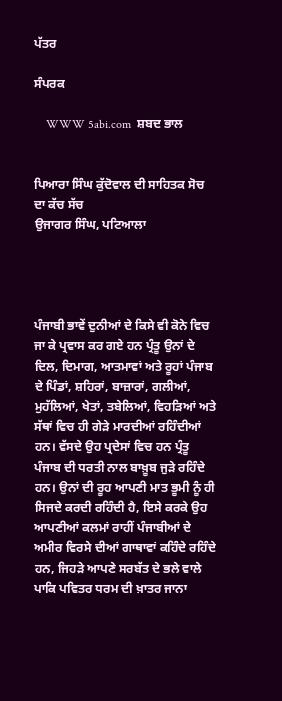ਪੱਤਰ

ਸੰਪਰਕ

    WWW 5abi.com  ਸ਼ਬਦ ਭਾਲ


ਪਿਆਰਾ ਸਿੰਘ ਕੁੱਦੋਵਾਲ ਦੀ ਸਾਹਿਤਕ ਸੋਚ ਦਾ ਕੱਚ ਸੱਚ
ਉਜਾਗਰ ਸਿੰਘ, ਪਟਿਆਲਾ




ਪੰਜਾਬੀ ਭਾਵੇਂ ਦੁਨੀਆਂ ਦੇ ਕਿਸੇ ਵੀ ਕੋਨੇ ਵਿਚ ਜਾ ਕੇ ਪ੍ਰਵਾਸ ਕਰ ਗਏ ਹਨ ਪ੍ਰੰਤੂ ਉਨਾਂ ਦੇ ਦਿਲ, ਦਿਮਾਗ, ਆਤਮਾਵਾਂ ਅਤੇ ਰੂਹਾਂ ਪੰਜਾਬ ਦੇ ਪਿੰਡਾਂ, ਸ਼ਹਿਰਾਂ, ਬਾਜ਼ਾਰਾਂ, ਗਲੀਆਂ, ਮੁਹੱਲਿਆਂ, ਖੇਤਾਂ, ਤਬੇਲਿਆਂ, ਵਿਹੜਿਆਂ ਅਤੇ ਸੱਥਾਂ ਵਿਚ ਹੀ ਗੇੜੇ ਮਾਰਦੀਆਂ ਰਹਿੰਦੀਆਂ ਹਨ। ਵੱਸਦੇ ਉਹ ਪ੍ਰਦੇਸਾਂ ਵਿਚ ਹਨ ਪ੍ਰੰਤੂ ਪੰਜਾਬ ਦੀ ਧਰਤੀ ਨਾਲ ਬਾਖ਼ੂਬ ਜੁੜੇ ਰਹਿੰਦੇ ਹਨ। ਉਨਾਂ ਦੀ ਰੂਹ ਆਪਣੀ ਮਾਤ ਭੂਮੀ ਨੂੰ ਹੀ ਸਿਜਦੇ ਕਰਦੀ ਰਹਿੰਦੀ ਹੈ, ਇਸੇ ਕਰਕੇ ਉਹ ਆਪਣੀਆਂ ਕਲਮਾਂ ਰਾਹੀਂ ਪੰਜਾਬੀਆਂ ਦੇ ਅਮੀਰ ਵਿਰਸੇ ਦੀਆਂ ਗਾਥਾਵਾਂ ਕਹਿੰਦੇ ਰਹਿੰਦੇ ਹਨ, ਜਿਹੜੇ ਆਪਣੇ ਸਰਬੱਤ ਦੇ ਭਲੇ ਵਾਲੇ ਪਾਕਿ ਪਵਿਤਰ ਧਰਮ ਦੀ ਖ਼ਾਤਰ ਜਾਨਾ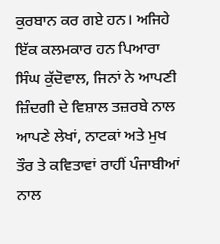ਕੁਰਬਾਨ ਕਰ ਗਏ ਹਨ। ਅਜਿਹੇ ਇੱਕ ਕਲਮਕਾਰ ਹਨ ਪਿਆਰਾ ਸਿੰਘ ਕੁੱਦੋਵਾਲ, ਜਿਨਾਂ ਨੇ ਆਪਣੀ ਜ਼ਿੰਦਗੀ ਦੇ ਵਿਸ਼ਾਲ ਤਜ਼ਰਬੇ ਨਾਲ ਆਪਣੇ ਲੇਖਾਂ, ਨਾਟਕਾਂ ਅਤੇ ਮੁਖ ਤੌਰ ਤੇ ਕਵਿਤਾਵਾਂ ਰਾਹੀਂ ਪੰਜਾਬੀਆਂ ਨਾਲ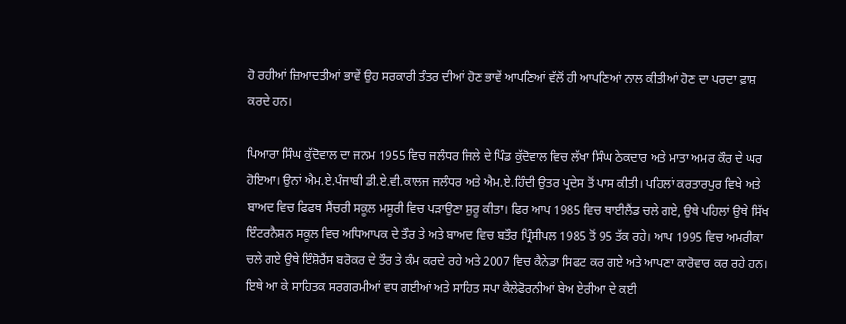ਹੋ ਰਹੀਆਂ ਜ਼ਿਆਦਤੀਆਂ ਭਾਵੇਂ ਉਹ ਸਰਕਾਰੀ ਤੰਤਰ ਦੀਆਂ ਹੋਣ ਭਾਵੇਂ ਆਪਣਿਆਂ ਵੱਲੋਂ ਹੀ ਆਪਣਿਆਂ ਨਾਲ ਕੀਤੀਆਂ ਹੋਣ ਦਾ ਪਰਦਾ ਫ਼ਾਸ਼ ਕਰਦੇ ਹਨ।

ਪਿਆਰਾ ਸਿੰਘ ਕੁੱਦੋਵਾਲ ਦਾ ਜਨਮ 1955 ਵਿਚ ਜਲੰਧਰ ਜਿਲੇ ਦੇ ਪਿੰਡ ਕੁੱਦੋਵਾਲ ਵਿਚ ਲੱਖਾ ਸਿੰਘ ਠੇਕਦਾਰ ਅਤੇ ਮਾਤਾ ਅਮਰ ਕੌਰ ਦੇ ਘਰ ਹੋਇਆ। ਉਨਾਂ ਐਮ.ਏ.ਪੰਜਾਬੀ ਡੀ.ਏ.ਵੀ.ਕਾਲਜ ਜਲੰਧਰ ਅਤੇ ਐਮ.ਏ.ਹਿੰਦੀ ਉਤਰ ਪ੍ਰਦੇਸ ਤੋਂ ਪਾਸ ਕੀਤੀ। ਪਹਿਲਾਂ ਕਰਤਾਰਪੁਰ ਵਿਖੇ ਅਤੇ ਬਾਅਦ ਵਿਚ ਫਿਫਥ ਸੈਂਚਰੀ ਸਕੂਲ ਮਸੂਰੀ ਵਿਚ ਪੜਾਉਣਾ ਸ਼ੁਰੂ ਕੀਤਾ। ਫਿਰ ਆਪ 1985 ਵਿਚ ਥਾਈਲੈਂਡ ਚਲੇ ਗਏ, ਉਥੇ ਪਹਿਲਾਂ ਉਥੇ ਸਿੱਖ ਇੰਟਰਨੈਸ਼ਨ ਸਕੂਲ ਵਿਚ ਅਧਿਆਪਕ ਦੇ ਤੌਰ ਤੇ ਅਤੇ ਬਾਅਦ ਵਿਚ ਬਤੌਰ ਪ੍ਰਿੰਸੀਪਲ 1985 ਤੋਂ 95 ਤੱਕ ਰਹੇ। ਆਪ 1995 ਵਿਚ ਅਮਰੀਕਾ ਚਲੇ ਗਏ ਉਥੇ ਇੰਸ਼ੋਰੈਂਸ ਬਰੋਕਰ ਦੇ ਤੌਰ ਤੇ ਕੰਮ ਕਰਦੇ ਰਹੇ ਅਤੇ 2007 ਵਿਚ ਕੈਨੇਡਾ ਸਿਫਟ ਕਰ ਗਏ ਅਤੇ ਆਪਣਾ ਕਾਰੋਵਾਰ ਕਰ ਰਹੇ ਹਨ। ਇਥੇ ਆ ਕੇ ਸਾਹਿਤਕ ਸਰਗਰਮੀਆਂ ਵਧ ਗਈਆਂ ਅਤੇ ਸਾਹਿਤ ਸਪਾ ਕੈਲੇਫੋਰਨੀਆਂ ਬੇਅ ਏਰੀਆ ਦੇ ਕਈ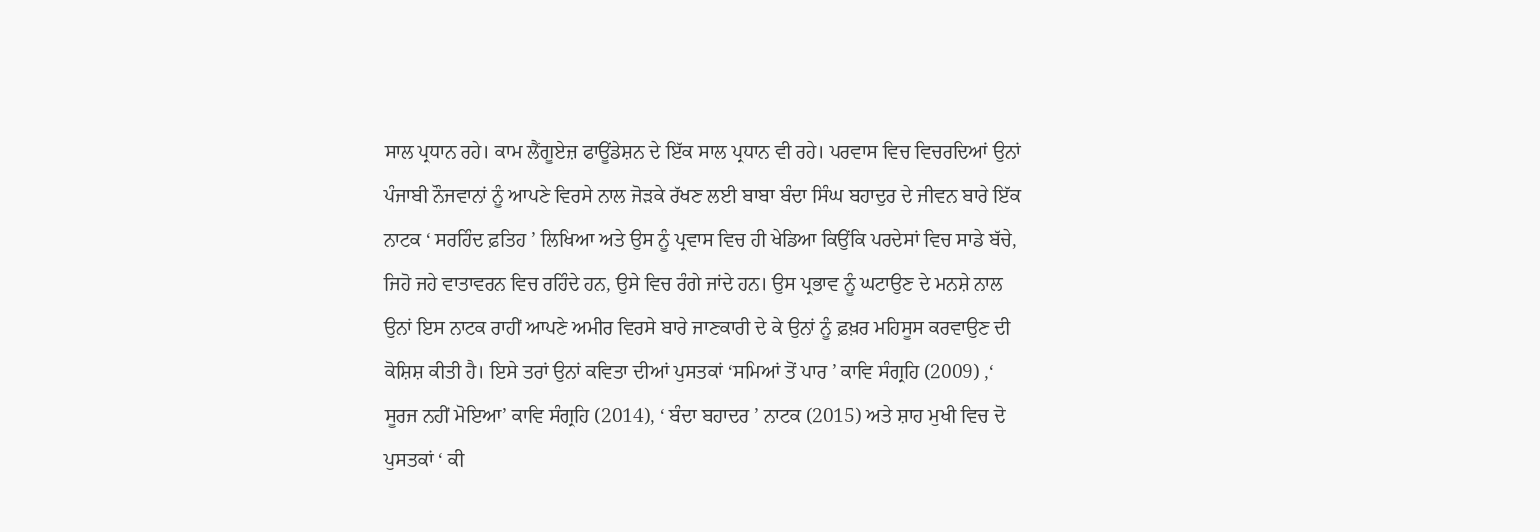ਸਾਲ ਪ੍ਰਧਾਨ ਰਹੇ। ਕਾਮ ਲੈਂਗੂਏਜ਼ ਫਾਊਂਡੇਸ਼ਨ ਦੇ ਇੱਕ ਸਾਲ ਪ੍ਰਧਾਨ ਵੀ ਰਹੇ। ਪਰਵਾਸ ਵਿਚ ਵਿਚਰਦਿਆਂ ਉਨਾਂ ਪੰਜਾਬੀ ਨੌਜਵਾਨਾਂ ਨੂੰ ਆਪਣੇ ਵਿਰਸੇ ਨਾਲ ਜੋੜਕੇ ਰੱਖਣ ਲਈ ਬਾਬਾ ਬੰਦਾ ਸਿੰਘ ਬਹਾਦੁਰ ਦੇ ਜੀਵਨ ਬਾਰੇ ਇੱਕ ਨਾਟਕ ‘ ਸਰਹਿੰਦ ਫ਼ਤਿਹ ’ ਲਿਖਿਆ ਅਤੇ ਉਸ ਨੂੰ ਪ੍ਰਵਾਸ ਵਿਚ ਹੀ ਖੇਡਿਆ ਕਿਉਂਕਿ ਪਰਦੇਸਾਂ ਵਿਚ ਸਾਡੇ ਬੱਚੇ, ਜਿਹੋ ਜਹੇ ਵਾਤਾਵਰਨ ਵਿਚ ਰਹਿੰਦੇ ਹਨ, ਉਸੇ ਵਿਚ ਰੰਗੇ ਜਾਂਦੇ ਹਨ। ਉਸ ਪ੍ਰਭਾਵ ਨੂੰ ਘਟਾਉਣ ਦੇ ਮਨਸ਼ੇ ਨਾਲ ਉਨਾਂ ਇਸ ਨਾਟਕ ਰਾਹੀਂ ਆਪਣੇ ਅਮੀਰ ਵਿਰਸੇ ਬਾਰੇ ਜਾਣਕਾਰੀ ਦੇ ਕੇ ਉਨਾਂ ਨੂੰ ਫ਼ਖ਼ਰ ਮਹਿਸੂਸ ਕਰਵਾਉਣ ਦੀ ਕੋਸ਼ਿਸ਼ ਕੀਤੀ ਹੈ। ਇਸੇ ਤਰਾਂ ਉਨਾਂ ਕਵਿਤਾ ਦੀਆਂ ਪੁਸਤਕਾਂ ‘ਸਮਿਆਂ ਤੋਂ ਪਾਰ ’ ਕਾਵਿ ਸੰਗ੍ਰਹਿ (2009) ,‘ ਸੂਰਜ ਨਹੀਂ ਮੋਇਆ’ ਕਾਵਿ ਸੰਗ੍ਰਹਿ (2014), ‘ ਬੰਦਾ ਬਹਾਦਰ ’ ਨਾਟਕ (2015) ਅਤੇ ਸ਼ਾਹ ਮੁਖੀ ਵਿਚ ਦੋ ਪੁਸਤਕਾਂ ‘ ਕੀ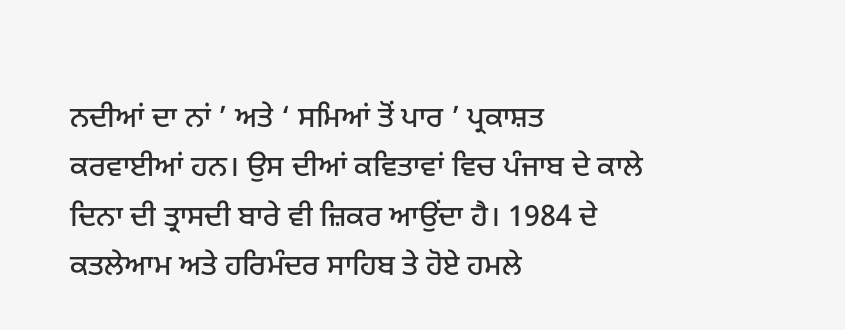ਨਦੀਆਂ ਦਾ ਨਾਂ ’ ਅਤੇ ‘ ਸਮਿਆਂ ਤੋਂ ਪਾਰ ’ ਪ੍ਰਕਾਸ਼ਤ ਕਰਵਾਈਆਂ ਹਨ। ਉਸ ਦੀਆਂ ਕਵਿਤਾਵਾਂ ਵਿਚ ਪੰਜਾਬ ਦੇ ਕਾਲੇ ਦਿਨਾ ਦੀ ਤ੍ਰਾਸਦੀ ਬਾਰੇ ਵੀ ਜ਼ਿਕਰ ਆਉਂਦਾ ਹੈ। 1984 ਦੇ ਕਤਲੇਆਮ ਅਤੇ ਹਰਿਮੰਦਰ ਸਾਹਿਬ ਤੇ ਹੋਏ ਹਮਲੇ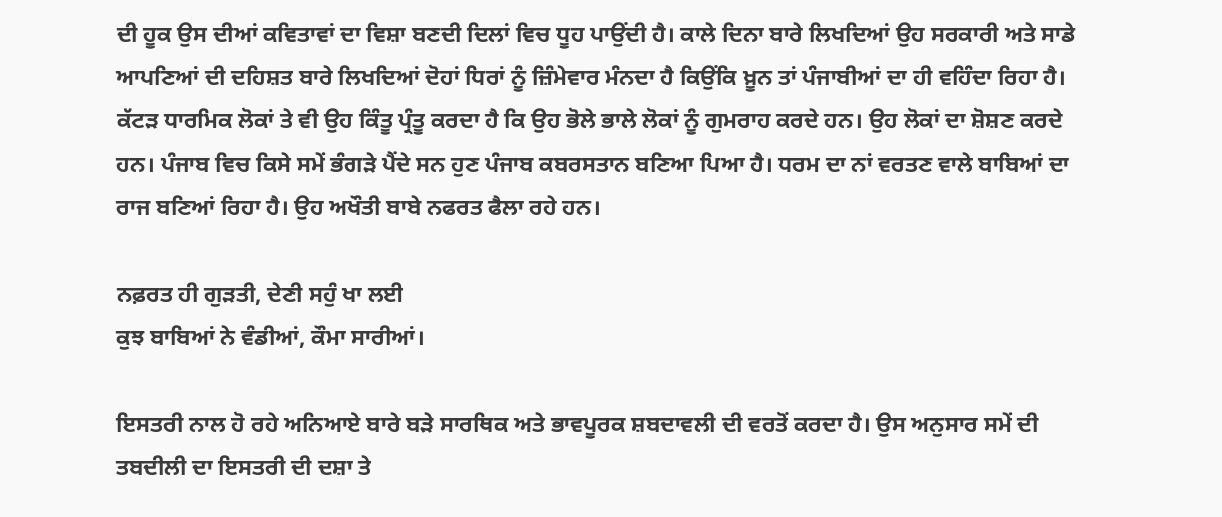ਦੀ ਹੂਕ ਉਸ ਦੀਆਂ ਕਵਿਤਾਵਾਂ ਦਾ ਵਿਸ਼ਾ ਬਣਦੀ ਦਿਲਾਂ ਵਿਚ ਧੂਹ ਪਾਉਂਦੀ ਹੈ। ਕਾਲੇ ਦਿਨਾ ਬਾਰੇ ਲਿਖਦਿਆਂ ਉਹ ਸਰਕਾਰੀ ਅਤੇ ਸਾਡੇ ਆਪਣਿਆਂ ਦੀ ਦਹਿਸ਼ਤ ਬਾਰੇ ਲਿਖਦਿਆਂ ਦੋਹਾਂ ਧਿਰਾਂ ਨੂੰ ਜ਼ਿੰਮੇਵਾਰ ਮੰਨਦਾ ਹੈ ਕਿਉਂਕਿ ਖ਼ੂਨ ਤਾਂ ਪੰਜਾਬੀਆਂ ਦਾ ਹੀ ਵਹਿੰਦਾ ਰਿਹਾ ਹੈ। ਕੱਟੜ ਧਾਰਮਿਕ ਲੋਕਾਂ ਤੇ ਵੀ ਉਹ ਕਿੰਤੂ ਪ੍ਰੰਤੂ ਕਰਦਾ ਹੈ ਕਿ ਉਹ ਭੋਲੇ ਭਾਲੇ ਲੋਕਾਂ ਨੂੰ ਗੁਮਰਾਹ ਕਰਦੇ ਹਨ। ਉਹ ਲੋਕਾਂ ਦਾ ਸ਼ੋਸ਼ਣ ਕਰਦੇ ਹਨ। ਪੰਜਾਬ ਵਿਚ ਕਿਸੇ ਸਮੇਂ ਭੰਗੜੇ ਪੈਂਦੇ ਸਨ ਹੁਣ ਪੰਜਾਬ ਕਬਰਸਤਾਨ ਬਣਿਆ ਪਿਆ ਹੈ। ਧਰਮ ਦਾ ਨਾਂ ਵਰਤਣ ਵਾਲੇ ਬਾਬਿਆਂ ਦਾ ਰਾਜ ਬਣਿਆਂ ਰਿਹਾ ਹੈ। ਉਹ ਅਖੌਤੀ ਬਾਬੇ ਨਫਰਤ ਫੈਲਾ ਰਹੇ ਹਨ।

ਨਫ਼ਰਤ ਹੀ ਗੁੜਤੀ, ਦੇਣੀ ਸਹੁੰ ਖਾ ਲਈ
ਕੁਝ ਬਾਬਿਆਂ ਨੇ ਵੰਡੀਆਂ, ਕੌਮਾ ਸਾਰੀਆਂ।

ਇਸਤਰੀ ਨਾਲ ਹੋ ਰਹੇ ਅਨਿਆਏ ਬਾਰੇ ਬੜੇ ਸਾਰਥਿਕ ਅਤੇ ਭਾਵਪੂਰਕ ਸ਼ਬਦਾਵਲੀ ਦੀ ਵਰਤੋਂ ਕਰਦਾ ਹੈ। ਉਸ ਅਨੁਸਾਰ ਸਮੇਂ ਦੀ ਤਬਦੀਲੀ ਦਾ ਇਸਤਰੀ ਦੀ ਦਸ਼ਾ ਤੇ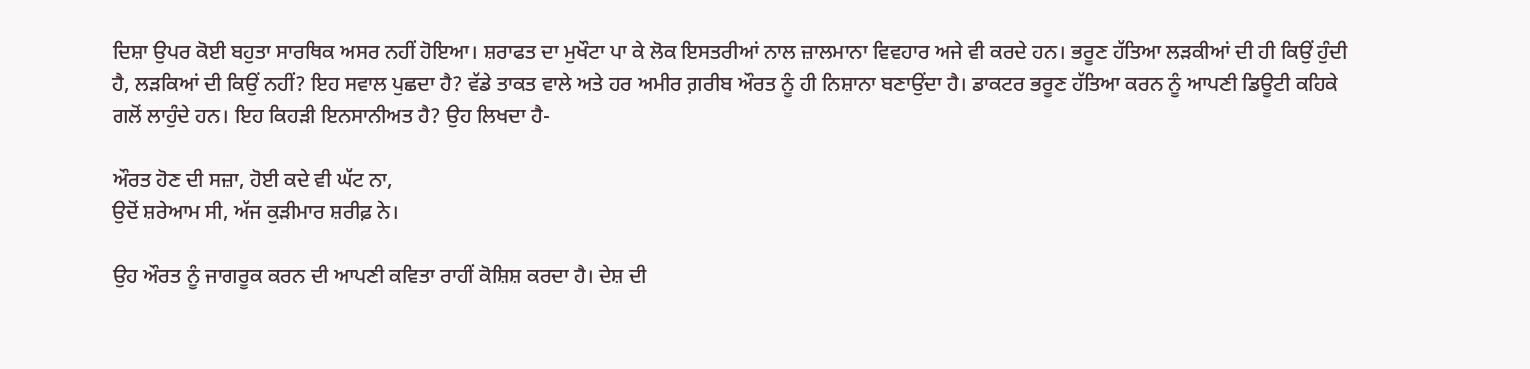ਦਿਸ਼ਾ ਉਪਰ ਕੋਈ ਬਹੁਤਾ ਸਾਰਥਿਕ ਅਸਰ ਨਹੀਂ ਹੋਇਆ। ਸ਼ਰਾਫਤ ਦਾ ਮੁਖੌਟਾ ਪਾ ਕੇ ਲੋਕ ਇਸਤਰੀਆਂ ਨਾਲ ਜ਼ਾਲਮਾਨਾ ਵਿਵਹਾਰ ਅਜੇ ਵੀ ਕਰਦੇ ਹਨ। ਭਰੂਣ ਹੱਤਿਆ ਲੜਕੀਆਂ ਦੀ ਹੀ ਕਿਉਂ ਹੁੰਦੀ ਹੈ, ਲੜਕਿਆਂ ਦੀ ਕਿਉਂ ਨਹੀਂ? ਇਹ ਸਵਾਲ ਪੁਛਦਾ ਹੈ? ਵੱਡੇ ਤਾਕਤ ਵਾਲੇ ਅਤੇ ਹਰ ਅਮੀਰ ਗ਼ਰੀਬ ਔਰਤ ਨੂੰ ਹੀ ਨਿਸ਼ਾਨਾ ਬਣਾਉਂਦਾ ਹੈ। ਡਾਕਟਰ ਭਰੂਣ ਹੱਤਿਆ ਕਰਨ ਨੂੰ ਆਪਣੀ ਡਿਊਟੀ ਕਹਿਕੇ ਗਲੋਂ ਲਾਹੁੰਦੇ ਹਨ। ਇਹ ਕਿਹੜੀ ਇਨਸਾਨੀਅਤ ਹੈ? ਉਹ ਲਿਖਦਾ ਹੈ-

ਔਰਤ ਹੋਣ ਦੀ ਸਜ਼ਾ, ਹੋਈ ਕਦੇ ਵੀ ਘੱਟ ਨਾ,
ਉਦੋਂ ਸ਼ਰੇਆਮ ਸੀ, ਅੱਜ ਕੁੜੀਮਾਰ ਸ਼ਰੀਫ਼ ਨੇ।

ਉਹ ਔਰਤ ਨੂੰ ਜਾਗਰੂਕ ਕਰਨ ਦੀ ਆਪਣੀ ਕਵਿਤਾ ਰਾਹੀਂ ਕੋਸ਼ਿਸ਼ ਕਰਦਾ ਹੈ। ਦੇਸ਼ ਦੀ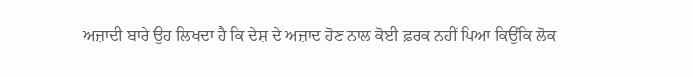ਅਜ਼ਾਦੀ ਬਾਰੇ ਉਹ ਲਿਖਦਾ ਹੈ ਕਿ ਦੇਸ਼ ਦੇ ਅਜ਼ਾਦ ਹੋਣ ਨਾਲ ਕੋਈ ਫ਼ਰਕ ਨਹੀਂ ਪਿਆ ਕਿਉਂਕਿ ਲੋਕ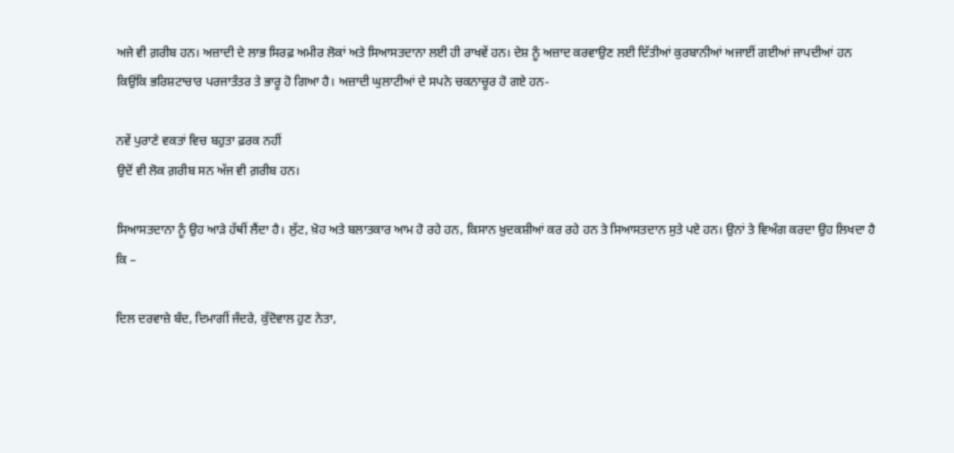ਅਜੇ ਵੀ ਗ਼ਰੀਬ ਹਨ। ਅਜ਼ਾਦੀ ਦੇ ਲਾਭ ਸਿਰਫ਼ ਅਮੀਰ ਲੋਕਾਂ ਅਤੇ ਸਿਆਸਤਦਾਨਾ ਲਈ ਹੀ ਰਾਖਵੇਂ ਹਨ। ਦੇਸ਼ ਨੂੰ ਅਜ਼ਾਦ ਕਰਵਾਉਣ ਲਈ ਦਿੱਤੀਆਂ ਕੁਰਬਾਨੀਆਂ ਅਜਾਈਂ ਗਈਆਂ ਜਾਪਦੀਆਂ ਹਨ ਕਿਉਂਕਿ ਭਰਿਸ਼ਟਾਚਾਰ ਪਰਜਾਤੰਤਰ ਤੇ ਭਾਰੂ ਹੋ ਗਿਆ ਹੈ। ਅਜ਼ਾਦੀ ਘੁਲਾਟੀਆਂ ਦੇ ਸਪਨੇ ਚਕਨਾਚੂਰ ਹੋ ਗਏ ਹਨ-

ਨਵੇਂ ਪੁਰਾਣੇ ਵਕਤਾਂ ਵਿਚ ਬਹੁਤਾ ਫ਼ਰਕ ਨਹੀਂ
ਉਦੋਂ ਵੀ ਲੋਕ ਗ਼ਰੀਬ ਸਨ ਅੱਜ ਵੀ ਗ਼ਰੀਬ ਹਨ।

ਸਿਆਸਤਦਾਨਾ ਨੂੰ ਉਹ ਆੜੇ ਹੱਥੀਂ ਲੈਂਦਾ ਹੈ। ਲੁੱਟ, ਖ਼ੋਹ ਅਤੇ ਬਲਾਤਕਾਰ ਆਮ ਹੋ ਰਹੇ ਹਨ, ਕਿਸਾਨ ਖ਼ੁਦਕਸ਼ੀਆਂ ਕਰ ਰਹੇ ਹਨ ਤੇ ਸਿਆਸਤਦਾਨ ਸੁਤੇ ਪਏ ਹਨ। ਉਨਾਂ ਤੇ ਵਿਅੰਗ ਕਰਦਾ ਉਹ ਲਿਖਦਾ ਹੈ ਕਿ –

ਦਿਲ ਦਰਵਾਜ਼ੇ ਬੰਦ, ਦਿਮਾਗੀਂ ਜੰਦਰੇ, ਕੁੱਦੋਵਾਲ ਹੁਣ ਨੇਤਾ,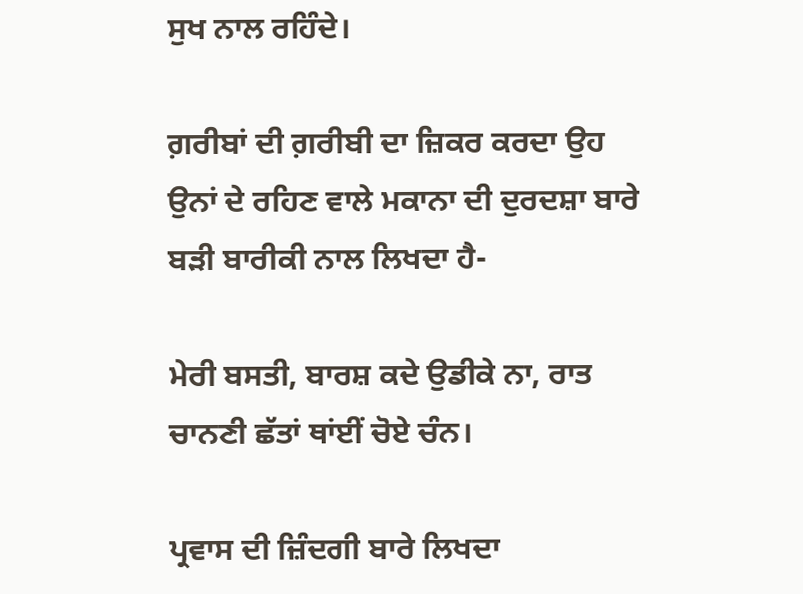ਸੁਖ ਨਾਲ ਰਹਿੰਦੇ।

ਗ਼ਰੀਬਾਂ ਦੀ ਗ਼ਰੀਬੀ ਦਾ ਜ਼ਿਕਰ ਕਰਦਾ ਉਹ ਉਨਾਂ ਦੇ ਰਹਿਣ ਵਾਲੇ ਮਕਾਨਾ ਦੀ ਦੁਰਦਸ਼ਾ ਬਾਰੇ ਬੜੀ ਬਾਰੀਕੀ ਨਾਲ ਲਿਖਦਾ ਹੈ-

ਮੇਰੀ ਬਸਤੀ, ਬਾਰਸ਼ ਕਦੇ ਉਡੀਕੇ ਨਾ, ਰਾਤ ਚਾਨਣੀ ਛੱਤਾਂ ਥਾਂਈਂ ਚੋਏ ਚੰਨ।

ਪ੍ਰਵਾਸ ਦੀ ਜ਼ਿੰਦਗੀ ਬਾਰੇ ਲਿਖਦਾ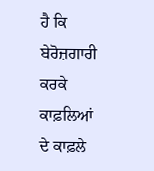ਹੈ ਕਿ ਬੇਰੋਜ਼ਗਾਰੀ ਕਰਕੇ ਕਾਫ਼ਲਿਆਂ ਦੇ ਕਾਫ਼ਲੇ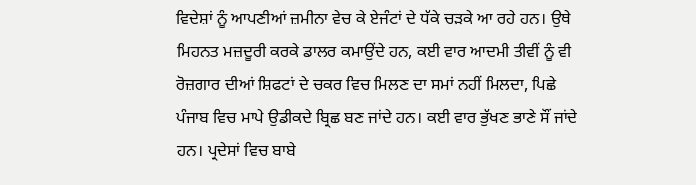ਵਿਦੇਸ਼ਾਂ ਨੂੰ ਆਪਣੀਆਂ ਜ਼ਮੀਨਾ ਵੇਚ ਕੇ ਏਜੰਟਾਂ ਦੇ ਧੱਕੇ ਚੜਕੇ ਆ ਰਹੇ ਹਨ। ਉਥੇ ਮਿਹਨਤ ਮਜ਼ਦੂਰੀ ਕਰਕੇ ਡਾਲਰ ਕਮਾਉਂਦੇ ਹਨ, ਕਈ ਵਾਰ ਆਦਮੀ ਤੀਵੀਂ ਨੂੰ ਵੀ ਰੋਜ਼ਗਾਰ ਦੀਆਂ ਸ਼ਿਫਟਾਂ ਦੇ ਚਕਰ ਵਿਚ ਮਿਲਣ ਦਾ ਸਮਾਂ ਨਹੀਂ ਮਿਲਦਾ, ਪਿਛੇ ਪੰਜਾਬ ਵਿਚ ਮਾਪੇ ਉਡੀਕਦੇ ਬ੍ਰਿਛ ਬਣ ਜਾਂਦੇ ਹਨ। ਕਈ ਵਾਰ ਭੁੱਖਣ ਭਾਣੇ ਸੌਂ ਜਾਂਦੇ ਹਨ। ਪ੍ਰਦੇਸਾਂ ਵਿਚ ਬਾਬੇ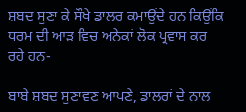ਸ਼ਬਦ ਸੁਣਾ ਕੇ ਸੌਖੇ ਡਾਲਰ ਕਮਾਉਂਦੇ ਹਨ ਕਿਉਂਕਿ ਧਰਮ ਦੀ ਆੜ ਵਿਚ ਅਨੇਕਾਂ ਲੋਕ ਪ੍ਰਵਾਸ ਕਰ ਰਹੇ ਹਨ-

ਬਾਬੇ ਸ਼ਬਦ ਸੁਣਾਵਣ ਆਪਣੇ, ਡਾਲਰਾਂ ਦੇ ਨਾਲ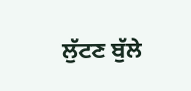ਲੁੱਟਣ ਬੁੱਲੇ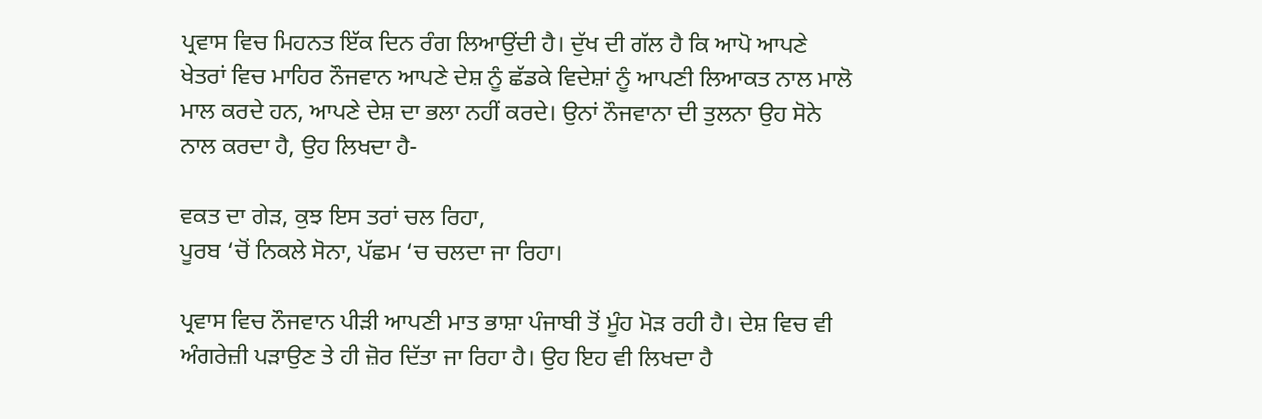ਪ੍ਰਵਾਸ ਵਿਚ ਮਿਹਨਤ ਇੱਕ ਦਿਨ ਰੰਗ ਲਿਆਉਂਦੀ ਹੈ। ਦੁੱਖ ਦੀ ਗੱਲ ਹੈ ਕਿ ਆਪੋ ਆਪਣੇ ਖੇਤਰਾਂ ਵਿਚ ਮਾਹਿਰ ਨੌਜਵਾਨ ਆਪਣੇ ਦੇਸ਼ ਨੂੰ ਛੱਡਕੇ ਵਿਦੇਸ਼ਾਂ ਨੂੰ ਆਪਣੀ ਲਿਆਕਤ ਨਾਲ ਮਾਲੋ ਮਾਲ ਕਰਦੇ ਹਨ, ਆਪਣੇ ਦੇਸ਼ ਦਾ ਭਲਾ ਨਹੀਂ ਕਰਦੇ। ਉਨਾਂ ਨੌਜਵਾਨਾ ਦੀ ਤੁਲਨਾ ਉਹ ਸੋਨੇ ਨਾਲ ਕਰਦਾ ਹੈ, ਉਹ ਲਿਖਦਾ ਹੈ-

ਵਕਤ ਦਾ ਗੇੜ, ਕੁਝ ਇਸ ਤਰਾਂ ਚਲ ਰਿਹਾ,
ਪੂਰਬ ‘ਚੋਂ ਨਿਕਲੇ ਸੋਨਾ, ਪੱਛਮ ‘ਚ ਚਲਦਾ ਜਾ ਰਿਹਾ।

ਪ੍ਰਵਾਸ ਵਿਚ ਨੌਜਵਾਨ ਪੀੜੀ ਆਪਣੀ ਮਾਤ ਭਾਸ਼ਾ ਪੰਜਾਬੀ ਤੋਂ ਮੂੰਹ ਮੋੜ ਰਹੀ ਹੈ। ਦੇਸ਼ ਵਿਚ ਵੀ ਅੰਗਰੇਜ਼ੀ ਪੜਾਉਣ ਤੇ ਹੀ ਜ਼ੋਰ ਦਿੱਤਾ ਜਾ ਰਿਹਾ ਹੈ। ਉਹ ਇਹ ਵੀ ਲਿਖਦਾ ਹੈ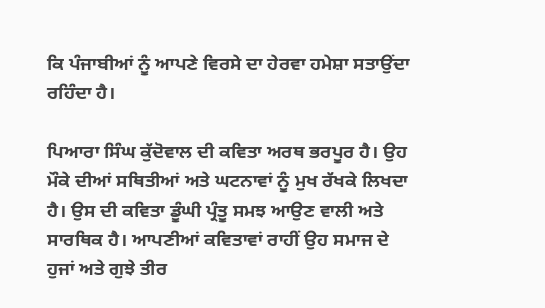ਕਿ ਪੰਜਾਬੀਆਂ ਨੂੰ ਆਪਣੇ ਵਿਰਸੇ ਦਾ ਹੇਰਵਾ ਹਮੇਸ਼ਾ ਸਤਾਉਂਦਾ ਰਹਿੰਦਾ ਹੈ।

ਪਿਆਰਾ ਸਿੰਘ ਕੁੱਦੋਵਾਲ ਦੀ ਕਵਿਤਾ ਅਰਥ ਭਰਪੂਰ ਹੈ। ਉਹ ਮੌਕੇ ਦੀਆਂ ਸਥਿਤੀਆਂ ਅਤੇ ਘਟਨਾਵਾਂ ਨੂੰ ਮੁਖ ਰੱਖਕੇ ਲਿਖਦਾ ਹੈ। ਉਸ ਦੀ ਕਵਿਤਾ ਡੂੰਘੀ ਪ੍ਰੰਤੂ ਸਮਝ ਆਉਣ ਵਾਲੀ ਅਤੇ ਸਾਰਥਿਕ ਹੈ। ਆਪਣੀਆਂ ਕਵਿਤਾਵਾਂ ਰਾਹੀਂ ਉਹ ਸਮਾਜ ਦੇ ਹੁਜਾਂ ਅਤੇ ਗੁਝੇ ਤੀਰ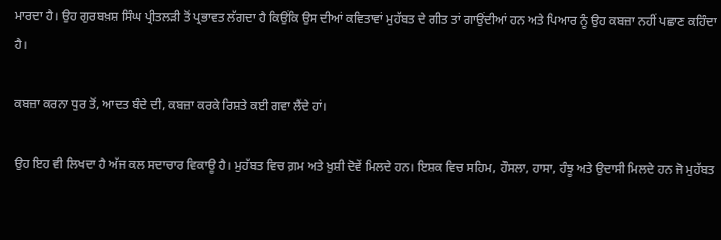ਮਾਰਦਾ ਹੈ। ਉਹ ਗੁਰਬਖ਼ਸ਼ ਸਿੰਘ ਪ੍ਰੀਤਲੜੀ ਤੋਂ ਪ੍ਰਭਾਵਤ ਲੱਗਦਾ ਹੈ ਕਿਉਂਕਿ ਉਸ ਦੀਆਂ ਕਵਿਤਾਵਾਂ ਮੁਹੱਬਤ ਦੇ ਗੀਤ ਤਾਂ ਗਾਉਂਦੀਆਂ ਹਨ ਅਤੇ ਪਿਆਰ ਨੂੰ ਉਹ ਕਬਜ਼ਾ ਨਹੀਂ ਪਛਾਣ ਕਹਿੰਦਾ ਹੈ।

ਕਬਜ਼ਾ ਕਰਨਾ ਧੁਰ ਤੋਂ, ਆਦਤ ਬੰਦੇ ਦੀ, ਕਬਜ਼ਾ ਕਰਕੇ ਰਿਸ਼ਤੇ ਕਈ ਗਵਾ ਲੈਂਦੇ ਹਾਂ।

ਉਹ ਇਹ ਵੀ ਲਿਖਦਾ ਹੈ ਅੱਜ ਕਲ ਸਦਾਚਾਰ ਵਿਕਾਊ ਹੈ। ਮੁਹੱਬਤ ਵਿਚ ਗ਼ਮ ਅਤੇ ਖ਼ੁਸ਼ੀ ਦੋਵੇਂ ਮਿਲਦੇ ਹਨ। ਇਸ਼ਕ ਵਿਚ ਸਹਿਮ, ਹੌਸਲਾ, ਹਾਸਾ, ਹੰਝੂ ਅਤੇ ਉਦਾਸੀ ਮਿਲਦੇ ਹਨ ਜੋ ਮੁਹੱਬਤ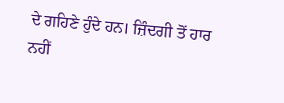ਦੇ ਗਹਿਣੇ ਹੁੰਦੇ ਹਨ। ਜ਼ਿੰਦਗੀ ਤੋਂ ਹਾਰ ਨਹੀਂ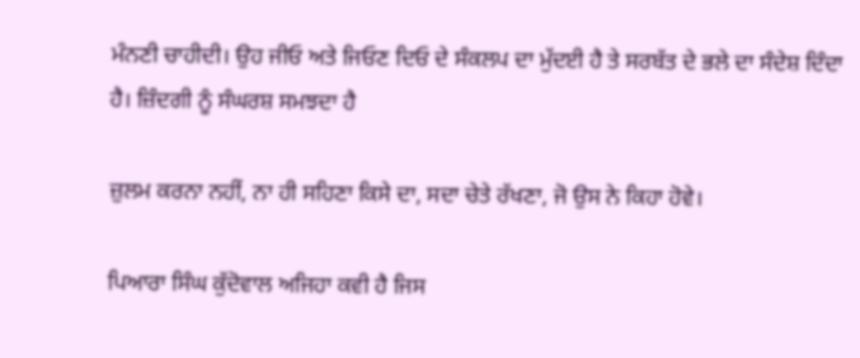ਮੰਨਣੀ ਚਾਹੀਦੀ। ਉਹ ਜੀਓ ਅਤੇ ਜਿਓਣ ਦਿਓ ਦੇ ਸੰਕਲਪ ਦਾ ਮੁੱਦਈ ਹੈ ਤੇ ਸਰਬੱਤ ਦੇ ਭਲੇ ਦਾ ਸੰਦੇਸ਼ ਦਿੰਦਾ ਹੈ। ਜ਼ਿੰਦਗੀ ਨੂੰ ਸੰਘਰਸ਼ ਸਮਝਦਾ ਹੈ

ਜ਼ੁਲਮ ਕਰਨਾ ਨਹੀਂ, ਨਾ ਹੀ ਸਹਿਣਾ ਕਿਸੇ ਦਾ, ਸਦਾ ਚੇਤੇ ਰੱਖਣਾ, ਜੋ ਉਸ ਨੇ ਕਿਹਾ ਹੋਵੇ।

ਪਿਆਰਾ ਸਿੰਘ ਕੁੱਦੋਵਾਲ ਅਜਿਹਾ ਕਵੀ ਹੈ ਜਿਸ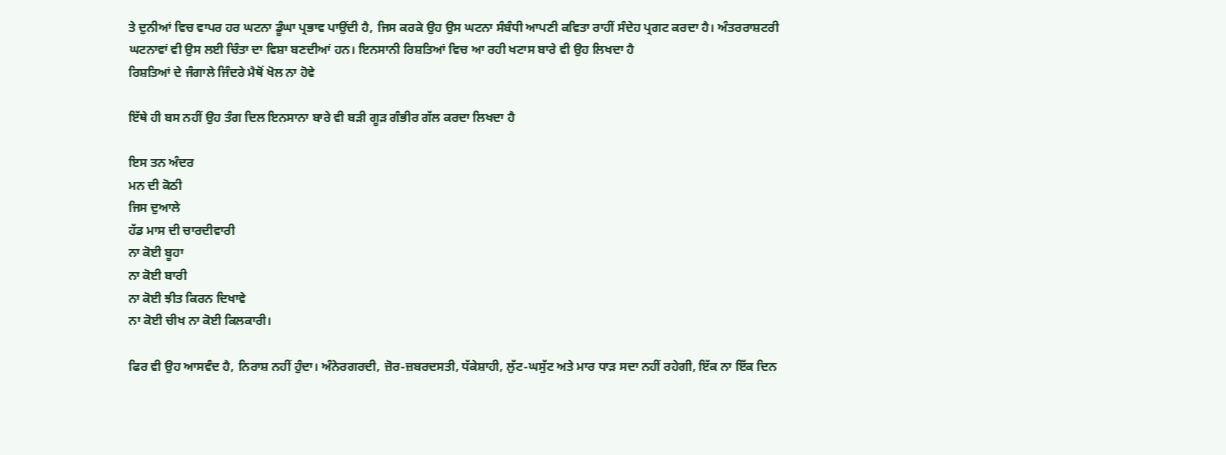ਤੇ ਦੁਨੀਆਂ ਵਿਚ ਵਾਪਰ ਹਰ ਘਟਨਾ ਡੂੰਘਾ ਪ੍ਰਭਾਵ ਪਾਉਂਦੀ ਹੈ, ਜਿਸ ਕਰਕੇ ਉਹ ਉਸ ਘਟਨਾ ਸੰਬੰਧੀ ਆਪਣੀ ਕਵਿਤਾ ਰਾਹੀਂ ਸੰਦੇਹ ਪ੍ਰਗਟ ਕਰਦਾ ਹੈ। ਅੰਤਰਰਾਸ਼ਟਰੀ ਘਟਨਾਵਾਂ ਵੀ ਉਸ ਲਈ ਚਿੰਤਾ ਦਾ ਵਿਸ਼ਾ ਬਣਦੀਆਂ ਹਨ। ਇਨਸਾਨੀ ਰਿਸ਼ਤਿਆਂ ਵਿਚ ਆ ਰਹੀ ਖਟਾਸ ਬਾਰੇ ਵੀ ਉਹ ਲਿਖਦਾ ਹੈ
ਰਿਸ਼ਤਿਆਂ ਦੇ ਜੰਗਾਲੇ ਜਿੰਦਰੇ ਮੈਥੋਂ ਖੋਲ ਨਾ ਹੋਵੇ

ਇੱਥੇ ਹੀ ਬਸ ਨਹੀਂ ਉਹ ਤੰਗ ਦਿਲ ਇਨਸਾਨਾ ਬਾਰੇ ਵੀ ਬੜੀ ਗੂੜ ਗੰਭੀਰ ਗੱਲ ਕਰਦਾ ਲਿਖਦਾ ਹੈ

ਇਸ ਤਨ ਅੰਦਰ
ਮਨ ਦੀ ਕੋਠੀ
ਜਿਸ ਦੁਆਲੇ
ਹੱਡ ਮਾਸ ਦੀ ਚਾਰਦੀਵਾਰੀ
ਨਾ ਕੋਈ ਬੂਹਾ
ਨਾ ਕੋਈ ਬਾਰੀ
ਨਾ ਕੋਈ ਝੀਤ ਕਿਰਨ ਦਿਖਾਵੇ
ਨਾ ਕੋਈ ਚੀਖ ਨਾ ਕੋਈ ਕਿਲਕਾਰੀ।

ਫਿਰ ਵੀ ਉਹ ਆਸਵੰਦ ਹੈ, ਨਿਰਾਸ਼ ਨਹੀਂ ਹੁੰਦਾ। ਅੰਨੇਰਗਰਦੀ, ਜ਼ੋਰ-ਜ਼ਬਰਦਸਤੀ, ਧੱਕੇਸ਼ਾਹੀ, ਲੁੱਟ-ਘਸੁੱਟ ਅਤੇ ਮਾਰ ਧਾੜ ਸਦਾ ਨਹੀਂ ਰਹੇਗੀ, ਇੱਕ ਨਾ ਇੱਕ ਦਿਨ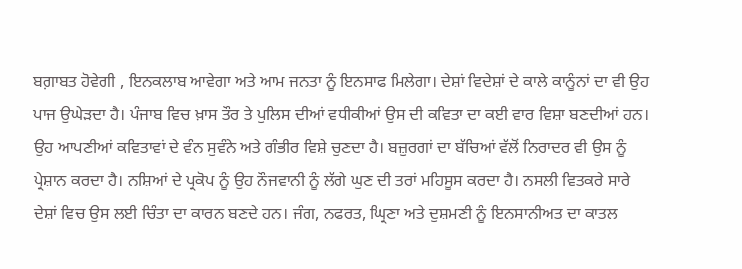ਬਗ਼ਾਬਤ ਹੋਵੇਗੀ , ਇਨਕਲਾਬ ਆਵੇਗਾ ਅਤੇ ਆਮ ਜਨਤਾ ਨੂੰ ਇਨਸਾਫ ਮਿਲੇਗਾ। ਦੇਸ਼ਾਂ ਵਿਦੇਸ਼ਾਂ ਦੇ ਕਾਲੇ ਕਾਨੂੰਨਾਂ ਦਾ ਵੀ ਉਹ ਪਾਜ ਉਘੇੜਦਾ ਹੈ। ਪੰਜਾਬ ਵਿਚ ਖ਼ਾਸ ਤੌਰ ਤੇ ਪੁਲਿਸ ਦੀਆਂ ਵਧੀਕੀਆਂ ਉਸ ਦੀ ਕਵਿਤਾ ਦਾ ਕਈ ਵਾਰ ਵਿਸ਼ਾ ਬਣਦੀਆਂ ਹਨ। ਉਹ ਆਪਣੀਆਂ ਕਵਿਤਾਵਾਂ ਦੇ ਵੰਨ ਸੁਵੰਨੇ ਅਤੇ ਗੰਭੀਰ ਵਿਸ਼ੇ ਚੁਣਦਾ ਹੈ। ਬਜ਼ੁਰਗਾਂ ਦਾ ਬੱਚਿਆਂ ਵੱਲੋਂ ਨਿਰਾਦਰ ਵੀ ਉਸ ਨੂੰ ਪ੍ਰੇਸ਼ਾਨ ਕਰਦਾ ਹੈ। ਨਸ਼ਿਆਂ ਦੇ ਪ੍ਰਕੋਪ ਨੂੰ ਉਹ ਨੌਜਵਾਨੀ ਨੂੰ ਲੱਗੇ ਘੁਣ ਦੀ ਤਰਾਂ ਮਹਿਸੂਸ ਕਰਦਾ ਹੈ। ਨਸਲੀ ਵਿਤਕਰੇ ਸਾਰੇ ਦੇਸ਼ਾਂ ਵਿਚ ਉਸ ਲਈ ਚਿੰਤਾ ਦਾ ਕਾਰਨ ਬਣਦੇ ਹਨ। ਜੰਗ, ਨਫਰਤ, ਘ੍ਰਿਣਾ ਅਤੇ ਦੁਸ਼ਮਣੀ ਨੂੰ ਇਨਸਾਨੀਅਤ ਦਾ ਕਾਤਲ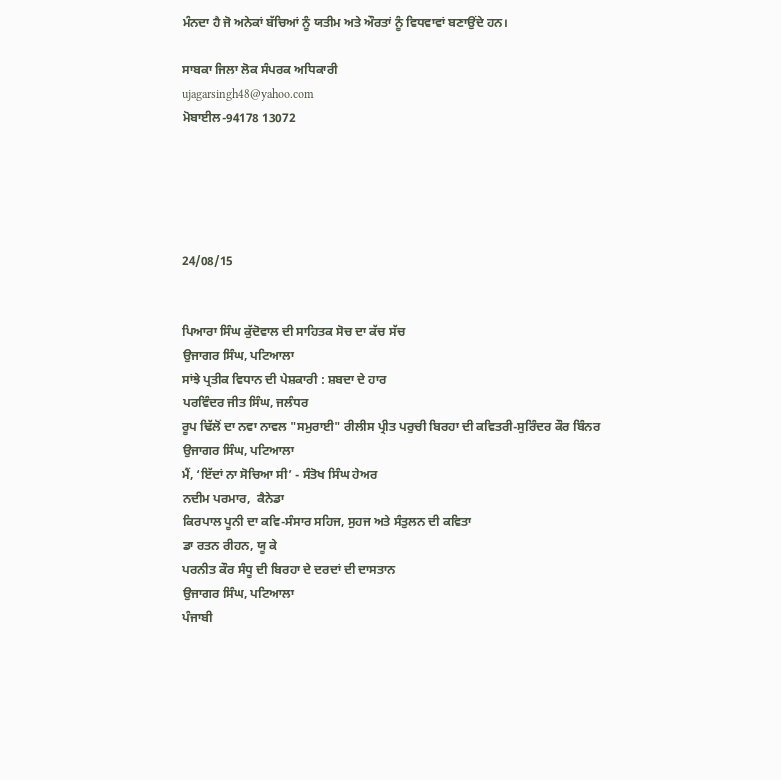ਮੰਨਦਾ ਹੈ ਜੋ ਅਨੇਕਾਂ ਬੱਚਿਆਂ ਨੂੰ ਯਤੀਮ ਅਤੇ ਔਰਤਾਂ ਨੂੰ ਵਿਧਵਾਵਾਂ ਬਣਾਉਂਦੇ ਹਨ।

ਸਾਬਕਾ ਜਿਲਾ ਲੋਕ ਸੰਪਰਕ ਅਧਿਕਾਰੀ
ujagarsingh48@yahoo.com
ਮੋਬਾਈਲ-94178 13072





24/08/15


ਪਿਆਰਾ ਸਿੰਘ ਕੁੱਦੋਵਾਲ ਦੀ ਸਾਹਿਤਕ ਸੋਚ ਦਾ ਕੱਚ ਸੱਚ
ਉਜਾਗਰ ਸਿੰਘ, ਪਟਿਆਲਾ
ਸਾਂਝੇ ਪ੍ਰਤੀਕ ਵਿਧਾਨ ਦੀ ਪੇਸ਼ਕਾਰੀ : ਸ਼ਬਦਾ ਦੇ ਹਾਰ
ਪਰਵਿੰਦਰ ਜੀਤ ਸਿੰਘ, ਜਲੰਧਰ
ਰੂਪ ਢਿੱਲੋਂ ਦਾ ਨਵਾ ਨਾਵਲ "ਸਮੁਰਾਈ" ਰੀਲੀਸ ਪ੍ਰੀਤ ਪਰੁਚੀ ਬਿਰਹਾ ਦੀ ਕਵਿਤਰੀ-ਸੁਰਿੰਦਰ ਕੌਰ ਬਿੰਨਰ
ਉਜਾਗਰ ਸਿੰਘ, ਪਟਿਆਲਾ
ਮੈਂ, ‘ਇੱਦਾਂ ਨਾ ਸੋਚਿਆ ਸੀ’ - ਸੰਤੋਖ ਸਿੰਘ ਹੇਅਰ
ਨਦੀਮ ਪਰਮਾਰ,  ਕੈਨੇਡਾ
ਕਿਰਪਾਲ ਪੂਨੀ ਦਾ ਕਵਿ-ਸੰਸਾਰ ਸਹਿਜ, ਸੁਹਜ ਅਤੇ ਸੰਤੁਲਨ ਦੀ ਕਵਿਤਾ
ਡਾ ਰਤਨ ਰੀਹਨ, ਯੂ ਕੇ
ਪਰਨੀਤ ਕੌਰ ਸੰਧੂ ਦੀ ਬਿਰਹਾ ਦੇ ਦਰਦਾਂ ਦੀ ਦਾਸਤਾਨ
ਉਜਾਗਰ ਸਿੰਘ, ਪਟਿਆਲਾ
ਪੰਜਾਬੀ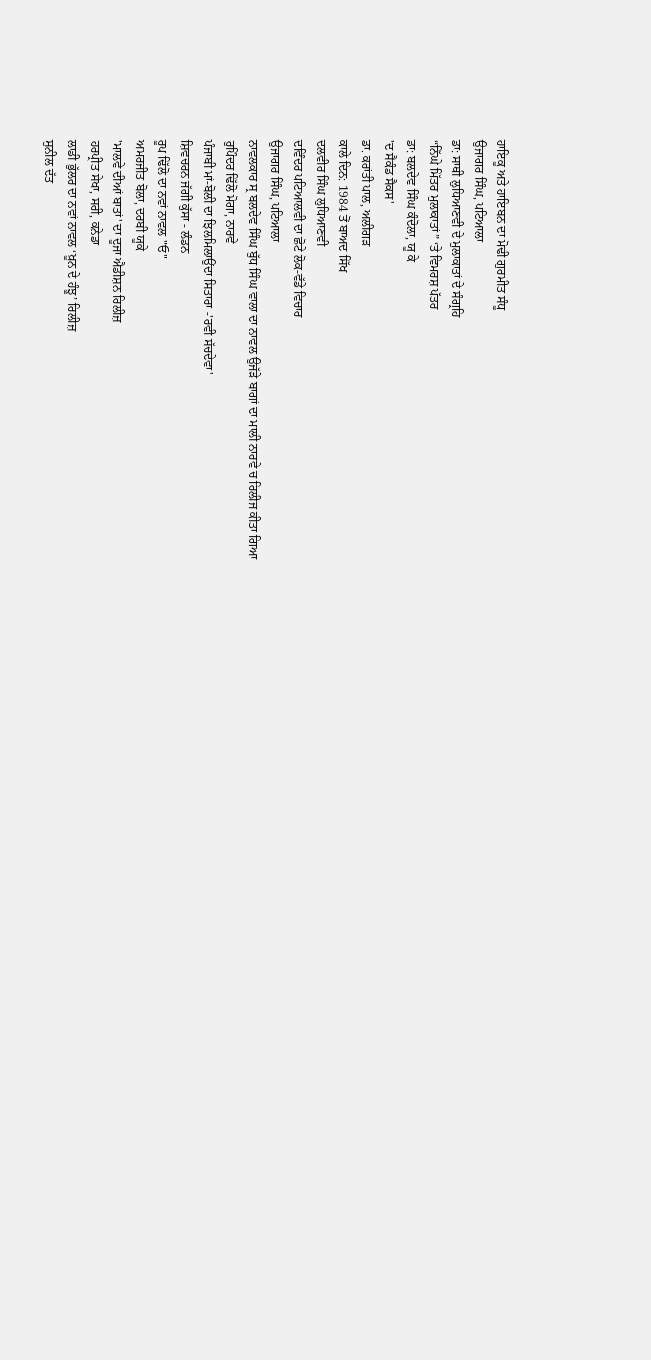ਹਾਇਕੂ ਅਤੇ ਹਾਇਬਨ ਦਾ ਮੋਢੀ ਗੁਰਮੀਤ ਸੰਧੂ
ਉਜਾਗਰ ਸਿੰਘ, ਪਟਿਆਲਾ
ਡਾ: ਸਾਥੀ ਲੁਧਿਆਣਵੀ ਦੇ ਮੁਲਾਕਾਤਾਂ ਦੇ ਸੰਗ੍ਰਹਿ
“ਨਿੱਘੇ ਮਿੱਤਰ ਮੁਲਾਕਾਤਾਂ” ‘ਤੇ ਵਿਮਰਸ਼ ਪੱਤਰ
ਡਾ: ਬਲਦੇਵ ਸਿੰਘ ਕੰਦੋਲਾ, ਯੂ ਕੇ
'ਦ ਸੈਕੰਡ ਸੈਕਸ'
ਡਾ. ਕਰਾਂਤੀ ਪਾਲ, ਅਲੀਗੜ
ਕਾਲੇ ਦਿਨ: 1984 ਤੋਂ ਬਾਅਦ ਸਿੱਖ
ਦਲਵੀਰ ਸਿੰਘ ਲੁਧਿਆਣਵੀ
ਦਵਿੰਦਰ ਪਟਿਆਲਵੀ ਦਾ ਛੋਟੇ ਲੋਕ-ਵੱਡੇ ਵਿਚਾਰ
ਉਜਾਗਰ ਸਿੰਘ, ਪਟਿਆਲਾ
ਨਾਵਲਕਾਰ ਸ੍ਰ ਬਲਦੇਵ ਸਿੰਘ ਬੁੱਧ ਸਿੰਘ ਵਾਲਾ ਦਾ ਨਾਵਲ ਉਜੱੜੇ ਬਾਗਾਂ ਦਾ ਮਾਲੀ ਨਾਰਵੇ ਚ ਰਿਲੀਜ ਕੀਤਾ ਗਿਆ
ਰੁਪਿੰਦਰ ਢਿੱਲੋ ਮੋਗਾ, ਨਾਰਵੇ
ਪੰਜਾਬੀ ਮਾਂ-ਬੋਲੀ ਦਾ ਝਿਲਮਿਲਾਉਂਦਾ ਸਿਤਾਰਾ -'ਰਵੀ ਸੱਚਦੇਵਾ'
ਸ਼ਿਵਚਰਨ ਜੱਗੀ ਕੁੱਸਾ - ਲੰਡਨ
ਰੂਪ ਢਿੱਲੋ ਦਾ ਨਵਾਂ ਨਾਵਲ "ਓ"
ਅਮਰਜੀਤ ਬੋਲਾ, ਦਰਬੀ ਯੂਕੇ
'ਮਾਲਵੇ ਦੀਆਂ ਬਾਤਾਂ' ਦਾ ਦੂਜਾ ਐਡੀਸ਼ਨ ਰਿਲੀਜ਼
ਹਰਪ੍ਰੀਤ ਸੇਖਾ, ਸਰੀ, ਕਨੇਡਾ
ਲਾਡੀ ਭੁੱਲਰ ਦਾ ਨਵਾਂ ਨਾਵਲ ‘ਖ਼ੂਨ ਦੇ ਹੰਝੂ’ ਰਿਲੀਜ਼
ਸੁਨੀਲ ਦੱਤ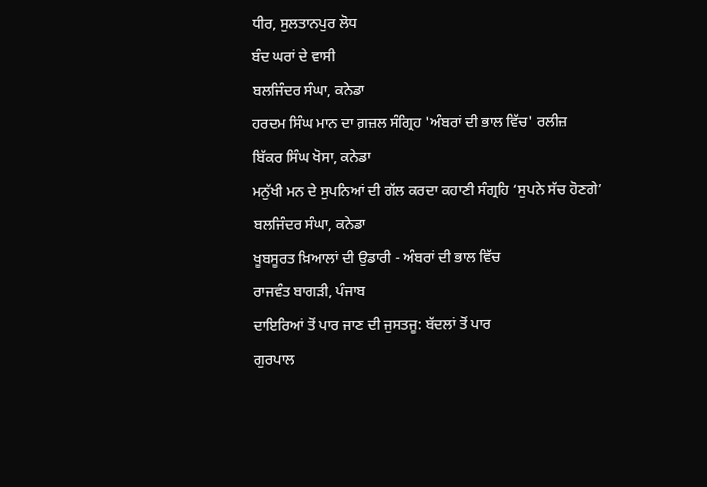ਧੀਰ, ਸੁਲਤਾਨਪੁਰ ਲੋਧ
ਬੰਦ ਘਰਾਂ ਦੇ ਵਾਸੀ
ਬਲਜਿੰਦਰ ਸੰਘਾ, ਕਨੇਡਾ
ਹਰਦਮ ਸਿੰਘ ਮਾਨ ਦਾ ਗ਼ਜ਼ਲ ਸੰਗ੍ਰਿਹ 'ਅੰਬਰਾਂ ਦੀ ਭਾਲ ਵਿੱਚ' ਰਲੀਜ਼
ਬਿੱਕਰ ਸਿੰਘ ਖੋਸਾ, ਕਨੇਡਾ
ਮਨੁੱਖੀ ਮਨ ਦੇ ਸੁਪਨਿਆਂ ਦੀ ਗੱਲ ਕਰਦਾ ਕਹਾਣੀ ਸੰਗ੍ਰਹਿ ‘ਸੁਪਨੇ ਸੱਚ ਹੋਣਗੇ’
ਬਲਜਿੰਦਰ ਸੰਘਾ, ਕਨੇਡਾ
ਖੂਬਸੂਰਤ ਖ਼ਿਆਲਾਂ ਦੀ ਉਡਾਰੀ - ਅੰਬਰਾਂ ਦੀ ਭਾਲ ਵਿੱਚ
ਰਾਜਵੰਤ ਬਾਗੜੀ, ਪੰਜਾਬ
ਦਾਇਰਿਆਂ ਤੋਂ ਪਾਰ ਜਾਣ ਦੀ ਜੁਸਤਜੂ: ਬੱਦਲਾਂ ਤੋਂ ਪਾਰ
ਗੁਰਪਾਲ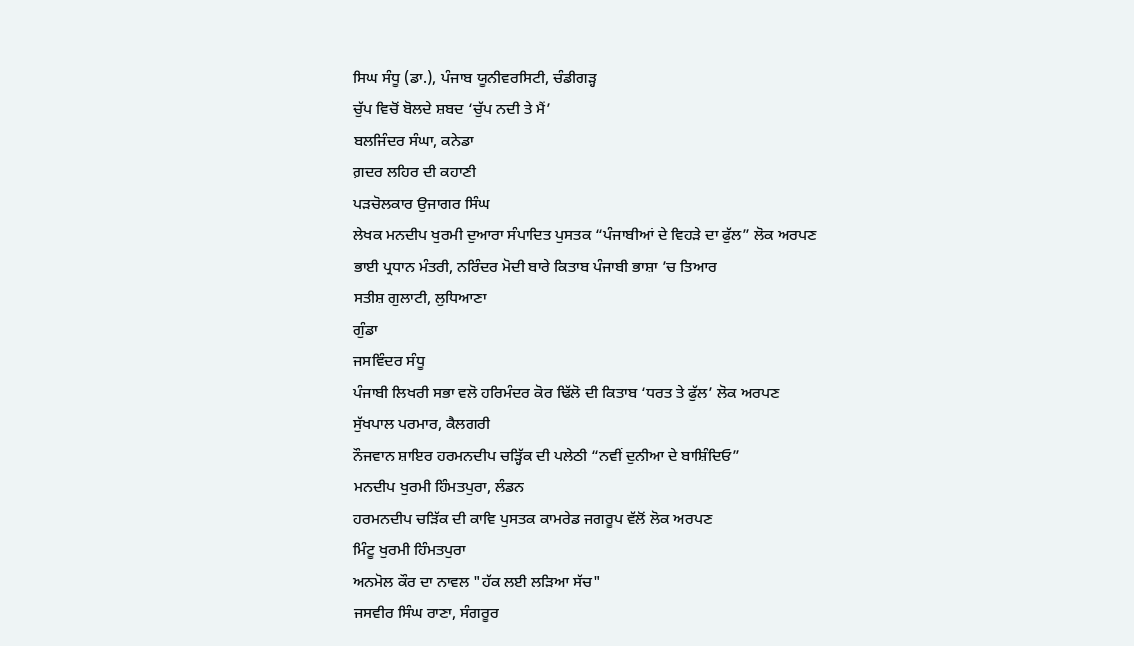ਸਿਘ ਸੰਧੂ (ਡਾ.), ਪੰਜਾਬ ਯੂਨੀਵਰਸਿਟੀ, ਚੰਡੀਗੜ੍ਹ
ਚੁੱਪ ਵਿਚੋਂ ਬੋਲਦੇ ਸ਼ਬਦ ‘ਚੁੱਪ ਨਦੀ ਤੇ ਮੈਂ’
ਬਲਜਿੰਦਰ ਸੰਘਾ, ਕਨੇਡਾ
ਗ਼ਦਰ ਲਹਿਰ ਦੀ ਕਹਾਣੀ
ਪੜਚੋਲਕਾਰ ਉਜਾਗਰ ਸਿੰਘ
ਲੇਖਕ ਮਨਦੀਪ ਖੁਰਮੀ ਦੁਆਰਾ ਸੰਪਾਦਿਤ ਪੁਸਤਕ “ਪੰਜਾਬੀਆਂ ਦੇ ਵਿਹੜੇ ਦਾ ਫੁੱਲ” ਲੋਕ ਅਰਪਣ
ਭਾਈ ਪ੍ਰਧਾਨ ਮੰਤਰੀ, ਨਰਿੰਦਰ ਮੋਦੀ ਬਾਰੇ ਕਿਤਾਬ ਪੰਜਾਬੀ ਭਾਸ਼ਾ ’ਚ ਤਿਆਰ
ਸਤੀਸ਼ ਗੁਲਾਟੀ, ਲੁਧਿਆਣਾ
ਗੁੰਡਾ
ਜਸਵਿੰਦਰ ਸੰਧੂ
ਪੰਜਾਬੀ ਲਿਖਰੀ ਸਭਾ ਵਲੋ ਹਰਿਮੰਦਰ ਕੋਰ ਢਿੱਲੋ ਦੀ ਕਿਤਾਬ ‘ਧਰਤ ਤੇ ਫੁੱਲ’ ਲੋਕ ਅਰਪਣ
ਸੁੱਖਪਾਲ ਪਰਮਾਰ, ਕੈਲਗਰੀ
ਨੌਜਵਾਨ ਸ਼ਾਇਰ ਹਰਮਨਦੀਪ ਚੜ੍ਹਿੱਕ ਦੀ ਪਲੇਠੀ “ਨਵੀਂ ਦੁਨੀਆ ਦੇ ਬਾਸ਼ਿੰਦਿਓ”
ਮਨਦੀਪ ਖੁਰਮੀ ਹਿੰਮਤਪੁਰਾ, ਲੰਡਨ
ਹਰਮਨਦੀਪ ਚੜਿੱਕ ਦੀ ਕਾਵਿ ਪੁਸਤਕ ਕਾਮਰੇਡ ਜਗਰੂਪ ਵੱਲੋਂ ਲੋਕ ਅਰਪਣ
ਮਿੰਟੂ ਖੁਰਮੀ ਹਿੰਮਤਪੁਰਾ
ਅਨਮੋਲ ਕੌਰ ਦਾ ਨਾਵਲ "ਹੱਕ ਲਈ ਲੜਿਆ ਸੱਚ"
ਜਸਵੀਰ ਸਿੰਘ ਰਾਣਾ, ਸੰਗਰੂਰ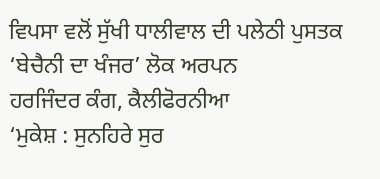ਵਿਪਸਾ ਵਲੋਂ ਸੁੱਖੀ ਧਾਲੀਵਾਲ ਦੀ ਪਲੇਠੀ ਪੁਸਤਕ ‘ਬੇਚੈਨੀ ਦਾ ਖੰਜਰ’ ਲੋਕ ਅਰਪਨ
ਹਰਜਿੰਦਰ ਕੰਗ, ਕੈਲੀਫੋਰਨੀਆ
‘ਮੁਕੇਸ਼ : ਸੁਨਹਿਰੇ ਸੁਰ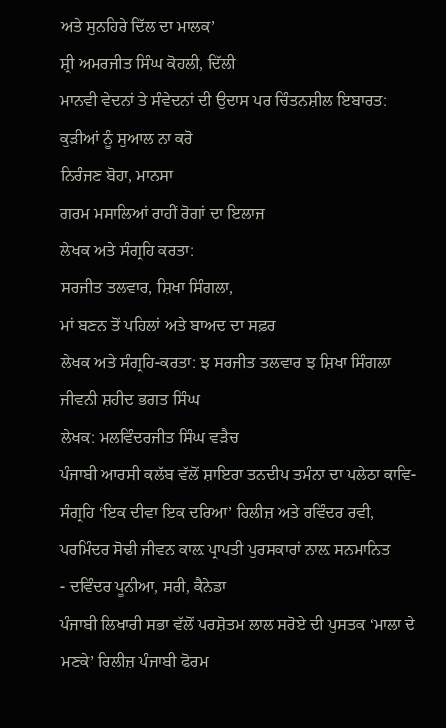ਅਤੇ ਸੁਨਹਿਰੇ ਦਿੱਲ ਦਾ ਮਾਲਕ’
ਸ਼੍ਰੀ ਅਮਰਜੀਤ ਸਿੰਘ ਕੋਹਲੀ, ਦਿੱਲੀ
ਮਾਨਵੀ ਵੇਦਨਾਂ ਤੇ ਸੰਵੇਦਨਾਂ ਦੀ ਉਦਾਸ ਪਰ ਚਿੰਤਨਸ਼ੀਲ ਇਬਾਰਤ: ਕੁੜੀਆਂ ਨੂੰ ਸੁਆਲ ਨਾ ਕਰੋ
ਨਿਰੰਜਣ ਬੋਹਾ, ਮਾਨਸਾ
ਗਰਮ ਮਸਾਲਿਆਂ ਰਾਹੀਂ ਰੋਗਾਂ ਦਾ ਇਲਾਜ
ਲੇਖਕ ਅਤੇ ਸੰਗ੍ਰਹਿ ਕਰਤਾ:
ਸਰਜੀਤ ਤਲਵਾਰ, ਸ਼ਿਖਾ ਸਿੰਗਲਾ,
ਮਾਂ ਬਣਨ ਤੋਂ ਪਹਿਲਾਂ ਅਤੇ ਬਾਅਦ ਦਾ ਸਫ਼ਰ
ਲੇਖਕ ਅਤੇ ਸੰਗ੍ਰਹਿ-ਕਰਤਾ: ਝ ਸਰਜੀਤ ਤਲਵਾਰ ਝ ਸ਼ਿਖਾ ਸਿੰਗਲਾ
ਜੀਵਨੀ ਸ਼ਹੀਦ ਭਗਤ ਸਿੰਘ
ਲੇਖਕ: ਮਲਵਿੰਦਰਜੀਤ ਸਿੰਘ ਵੜੈਚ
ਪੰਜਾਬੀ ਆਰਸੀ ਕਲੱਬ ਵੱਲੋਂ ਸ਼ਾਇਰਾ ਤਨਦੀਪ ਤਮੰਨਾ ਦਾ ਪਲੇਠਾ ਕਾਵਿ-ਸੰਗ੍ਰਹਿ ‘ਇਕ ਦੀਵਾ ਇਕ ਦਰਿਆ’ ਰਿਲੀਜ਼ ਅਤੇ ਰਵਿੰਦਰ ਰਵੀ, ਪਰਮਿੰਦਰ ਸੋਢੀ ਜੀਵਨ ਕਾਲ਼ ਪ੍ਰਾਪਤੀ ਪੁਰਸਕਾਰਾਂ ਨਾਲ਼ ਸਨਮਾਨਿਤ
- ਦਵਿੰਦਰ ਪੂਨੀਆ, ਸਰੀ, ਕੈਨੇਡਾ
ਪੰਜਾਬੀ ਲਿਖਾਰੀ ਸਭਾ ਵੱਲੋਂ ਪਰਸ਼ੋਤਮ ਲਾਲ ਸਰੋਏ ਦੀ ਪੁਸਤਕ ‘ਮਾਲਾ ਦੇ ਮਣਕੇ’ ਰਿਲੀਜ਼ ਪੰਜਾਬੀ ਫੋਰਮ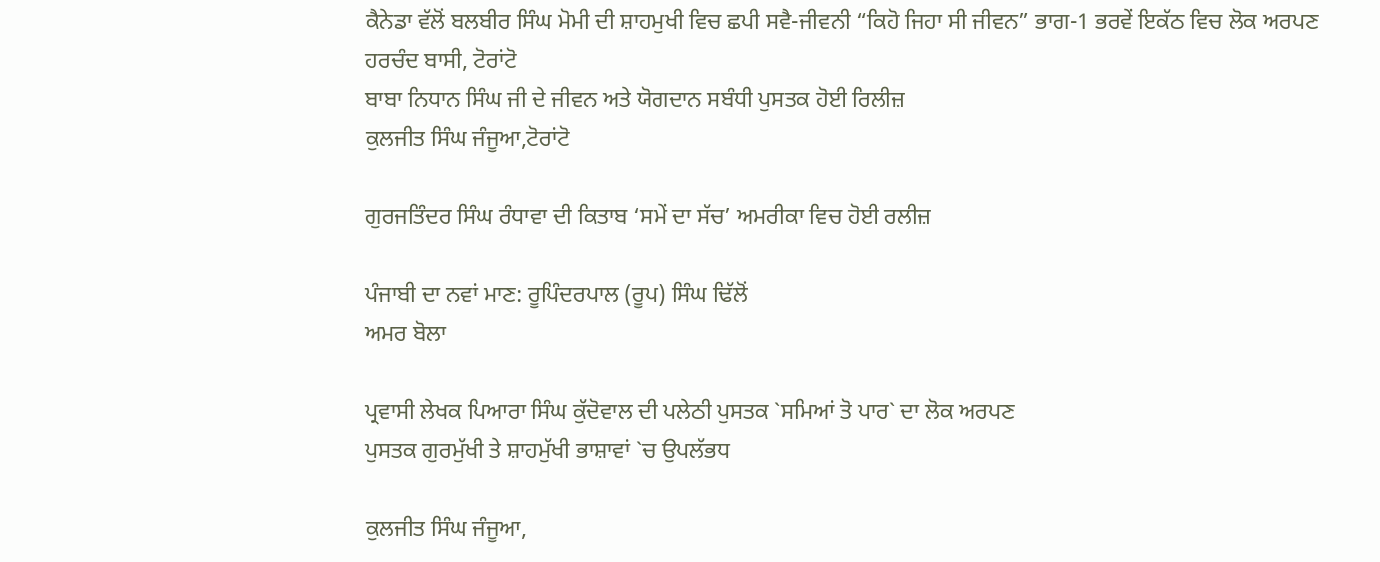ਕੈਨੇਡਾ ਵੱਲੋਂ ਬਲਬੀਰ ਸਿੰਘ ਮੋਮੀ ਦੀ ਸ਼ਾਹਮੁਖੀ ਵਿਚ ਛਪੀ ਸਵੈ-ਜੀਵਨੀ “ਕਿਹੋ ਜਿਹਾ ਸੀ ਜੀਵਨ” ਭਾਗ-1 ਭਰਵੇਂ ਇਕੱਠ ਵਿਚ ਲੋਕ ਅਰਪਣ
ਹਰਚੰਦ ਬਾਸੀ, ਟੋਰਾਂਟੋ
ਬਾਬਾ ਨਿਧਾਨ ਸਿੰਘ ਜੀ ਦੇ ਜੀਵਨ ਅਤੇ ਯੋਗਦਾਨ ਸਬੰਧੀ ਪੁਸਤਕ ਹੋਈ ਰਿਲੀਜ਼
ਕੁਲਜੀਤ ਸਿੰਘ ਜੰਜੂਆ,ਟੋਰਾਂਟੋ

ਗੁਰਜਤਿੰਦਰ ਸਿੰਘ ਰੰਧਾਵਾ ਦੀ ਕਿਤਾਬ ‘ਸਮੇਂ ਦਾ ਸੱਚ’ ਅਮਰੀਕਾ ਵਿਚ ਹੋਈ ਰਲੀਜ਼

ਪੰਜਾਬੀ ਦਾ ਨਵਾਂ ਮਾਣ: ਰੂਪਿੰਦਰਪਾਲ (ਰੂਪ) ਸਿੰਘ ਢਿੱਲੋਂ
ਅਮਰ ਬੋਲਾ

ਪ੍ਰਵਾਸੀ ਲੇਖਕ ਪਿਆਰਾ ਸਿੰਘ ਕੁੱਦੋਵਾਲ ਦੀ ਪਲੇਠੀ ਪੁਸਤਕ `ਸਮਿਆਂ ਤੋ ਪਾਰ` ਦਾ ਲੋਕ ਅਰਪਣ
ਪੁਸਤਕ ਗੁਰਮੁੱਖੀ ਤੇ ਸ਼ਾਹਮੁੱਖੀ ਭਾਸ਼ਾਵਾਂ `ਚ ਉਪਲੱਭਧ

ਕੁਲਜੀਤ ਸਿੰਘ ਜੰਜੂਆ,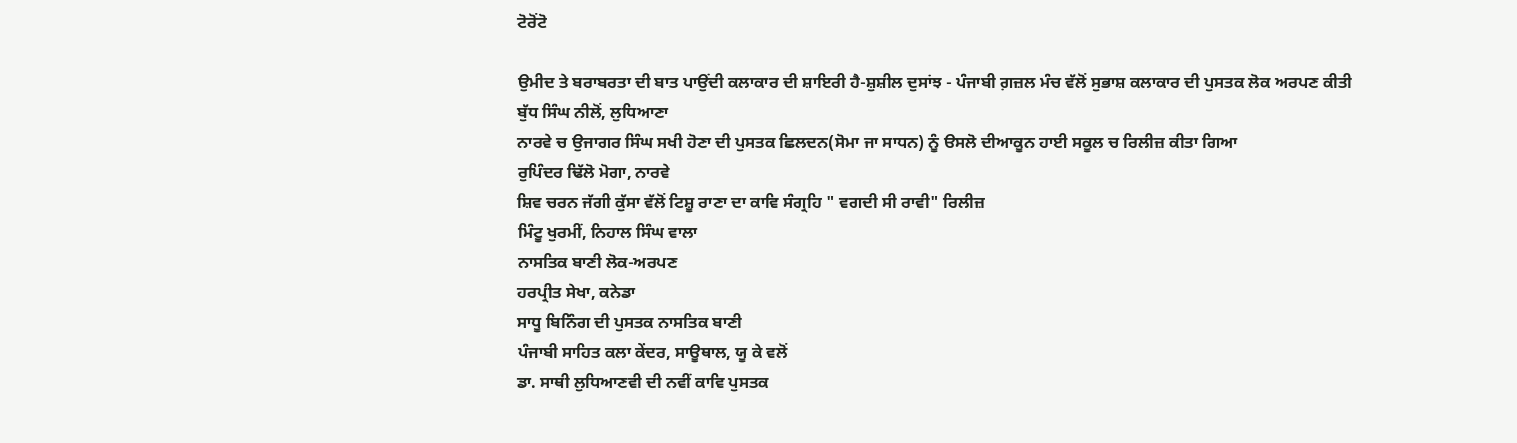ਟੋਰੋਂਟੋ

ਉਮੀਦ ਤੇ ਬਰਾਬਰਤਾ ਦੀ ਬਾਤ ਪਾਉਂਦੀ ਕਲਾਕਾਰ ਦੀ ਸ਼ਾਇਰੀ ਹੈ-ਸ਼ੁਸ਼ੀਲ ਦੁਸਾਂਝ - ਪੰਜਾਬੀ ਗ਼ਜ਼ਲ ਮੰਚ ਵੱਲੋਂ ਸੁਭਾਸ਼ ਕਲਾਕਾਰ ਦੀ ਪੁਸਤਕ ਲੋਕ ਅਰਪਣ ਕੀਤੀ
ਬੁੱਧ ਸਿੰਘ ਨੀਲੋਂ, ਲੁਧਿਆਣਾ
ਨਾਰਵੇ ਚ ਉਜਾਗਰ ਸਿੰਘ ਸਖੀ ਹੋਣਾ ਦੀ ਪੁਸਤਕ ਛਿਲਦਨ(ਸੋਮਾ ਜਾ ਸਾਧਨ) ਨੂੰ ੳਸਲੋ ਦੀਆਕੂਨ ਹਾਈ ਸਕੂਲ ਚ ਰਿਲੀਜ਼ ਕੀਤਾ ਗਿਆ
ਰੁਪਿੰਦਰ ਢਿੱਲੋ ਮੋਗਾ, ਨਾਰਵੇ
ਸ਼ਿਵ ਚਰਨ ਜੱਗੀ ਕੁੱਸਾ ਵੱਲੋਂ ਟਿਸ਼ੂ ਰਾਣਾ ਦਾ ਕਾਵਿ ਸੰਗ੍ਰਹਿ " ਵਗਦੀ ਸੀ ਰਾਵੀ" ਰਿਲੀਜ਼
ਮਿੰਟੂ ਖੁਰਮੀਂ, ਨਿਹਾਲ ਸਿੰਘ ਵਾਲਾ
ਨਾਸਤਿਕ ਬਾਣੀ ਲੋਕ-ਅਰਪਣ
ਹਰਪ੍ਰੀਤ ਸੇਖਾ, ਕਨੇਡਾ
ਸਾਧੂ ਬਿਨਿੰਗ ਦੀ ਪੁਸਤਕ ਨਾਸਤਿਕ ਬਾਣੀ
ਪੰਜਾਬੀ ਸਾਹਿਤ ਕਲਾ ਕੇਂਦਰ, ਸਾਊਥਾਲ, ਯੂ ਕੇ ਵਲੋਂ
ਡਾ. ਸਾਥੀ ਲੁਧਿਆਣਵੀ ਦੀ ਨਵੀਂ ਕਾਵਿ ਪੁਸਤਕ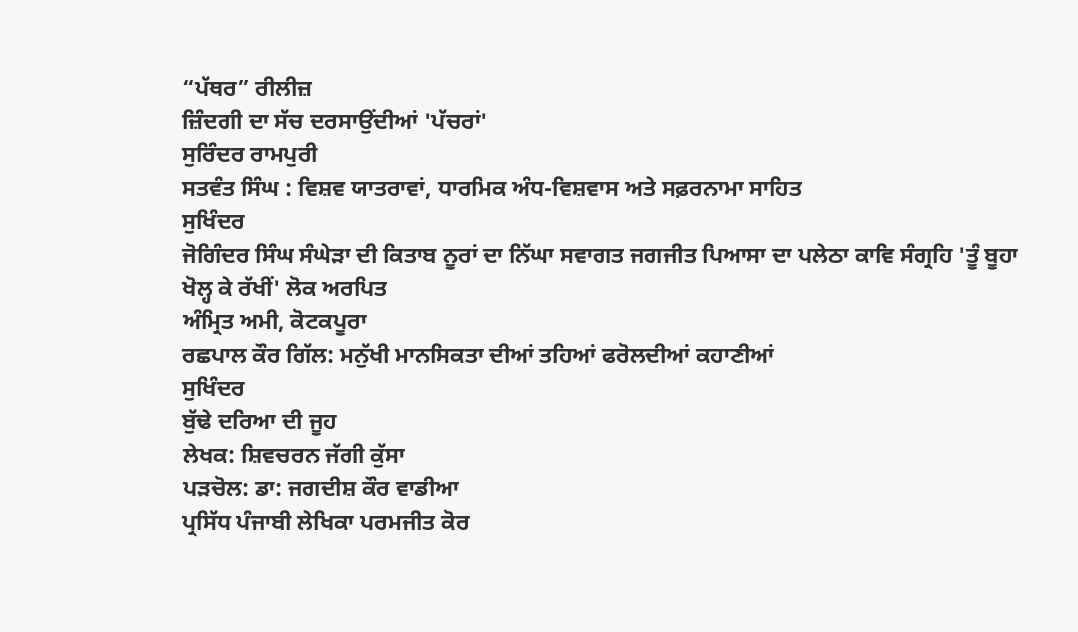“ਪੱਥਰ” ਰੀਲੀਜ਼
ਜ਼ਿੰਦਗੀ ਦਾ ਸੱਚ ਦਰਸਾਉਂਦੀਆਂ 'ਪੱਚਰਾਂ'
ਸੁਰਿੰਦਰ ਰਾਮਪੁਰੀ
ਸਤਵੰਤ ਸਿੰਘ : ਵਿਸ਼ਵ ਯਾਤਰਾਵਾਂ, ਧਾਰਮਿਕ ਅੰਧ-ਵਿਸ਼ਵਾਸ ਅਤੇ ਸਫ਼ਰਨਾਮਾ ਸਾਹਿਤ
ਸੁਖਿੰਦਰ
ਜੋਗਿੰਦਰ ਸਿੰਘ ਸੰਘੇੜਾ ਦੀ ਕਿਤਾਬ ਨੂਰਾਂ ਦਾ ਨਿੱਘਾ ਸਵਾਗਤ ਜਗਜੀਤ ਪਿਆਸਾ ਦਾ ਪਲੇਠਾ ਕਾਵਿ ਸੰਗ੍ਰਹਿ 'ਤੂੰ ਬੂਹਾ ਖੋਲ੍ਹ ਕੇ ਰੱਖੀਂ' ਲੋਕ ਅਰਪਿਤ
ਅੰਮ੍ਰਿਤ ਅਮੀ, ਕੋਟਕਪੂਰਾ
ਰਛਪਾਲ ਕੌਰ ਗਿੱਲ: ਮਨੁੱਖੀ ਮਾਨਸਿਕਤਾ ਦੀਆਂ ਤਹਿਆਂ ਫਰੋਲਦੀਆਂ ਕਹਾਣੀਆਂ
ਸੁਖਿੰਦਰ
ਬੁੱਢੇ ਦਰਿਆ ਦੀ ਜੂਹ
ਲੇਖਕ: ਸ਼ਿਵਚਰਨ ਜੱਗੀ ਕੁੱਸਾ
ਪੜਚੋਲ: ਡਾ: ਜਗਦੀਸ਼ ਕੌਰ ਵਾਡੀਆ
ਪ੍ਰਸਿੱਧ ਪੰਜਾਬੀ ਲੇਖਿਕਾ ਪਰਮਜੀਤ ਕੋਰ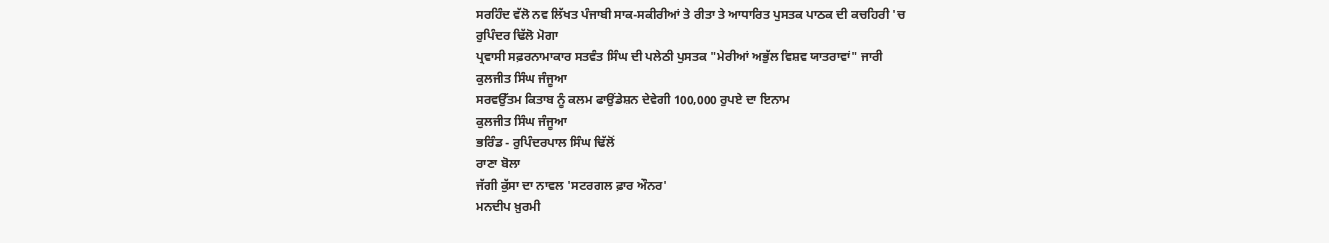ਸਰਹਿੰਦ ਵੱਲੋ ਨਵ ਲਿੱਖਤ ਪੰਜਾਬੀ ਸਾਕ-ਸਕੀਰੀਆਂ ਤੇ ਰੀਤਾ ਤੇ ਆਧਾਰਿਤ ਪੁਸਤਕ ਪਾਠਕ ਦੀ ਕਚਹਿਰੀ 'ਚ
ਰੁਪਿੰਦਰ ਢਿੱਲੋ ਮੋਗਾ
ਪ੍ਰਵਾਸੀ ਸਫ਼ਰਨਾਮਾਕਾਰ ਸਤਵੰਤ ਸਿੰਘ ਦੀ ਪਲੇਠੀ ਪੁਸਤਕ "ਮੇਰੀਆਂ ਅਭੁੱਲ ਵਿਸ਼ਵ ਯਾਤਰਾਵਾਂ" ਜਾਰੀ
ਕੁਲਜੀਤ ਸਿੰਘ ਜੰਜੂਆ
ਸਰਵਉੱਤਮ ਕਿਤਾਬ ਨੂੰ ਕਲਮ ਫਾਉਂਡੇਸ਼ਨ ਦੇਵੇਗੀ 100,000 ਰੁਪਏ ਦਾ ਇਨਾਮ
ਕੁਲਜੀਤ ਸਿੰਘ ਜੰਜੂਆ
ਭਰਿੰਡ - ਰੁਪਿੰਦਰਪਾਲ ਸਿੰਘ ਢਿੱਲੋਂ
ਰਾਣਾ ਬੋਲਾ
ਜੱਗੀ ਕੁੱਸਾ ਦਾ ਨਾਵਲ 'ਸਟਰਗਲ ਫ਼ਾਰ ਔਨਰ'
ਮਨਦੀਪ ਖ਼ੁਰਮੀ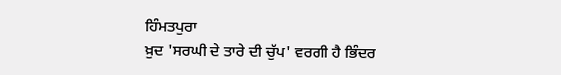ਹਿੰਮਤਪੁਰਾ
ਖ਼ੁਦ 'ਸਰਘੀ ਦੇ ਤਾਰੇ ਦੀ ਚੁੱਪ' ਵਰਗੀ ਹੈ ਭਿੰਦਰ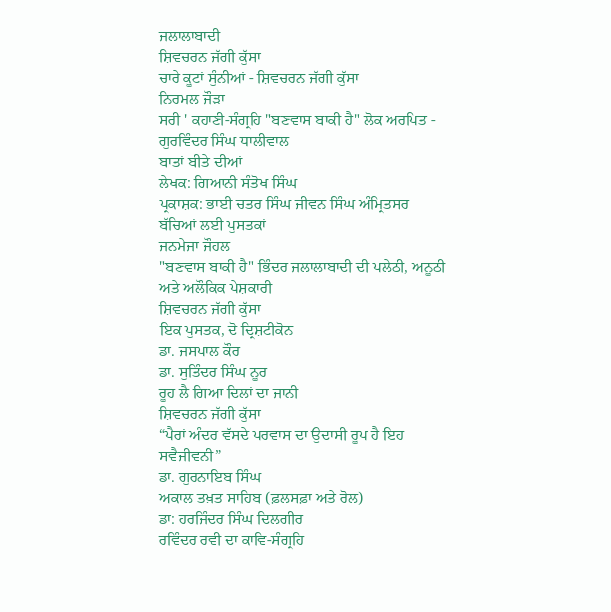ਜਲਾਲਾਬਾਦੀ
ਸ਼ਿਵਚਰਨ ਜੱਗੀ ਕੁੱਸਾ
ਚਾਰੇ ਕੂਟਾਂ ਸੁੰਨੀਆਂ - ਸ਼ਿਵਚਰਨ ਜੱਗੀ ਕੁੱਸਾ
ਨਿਰਮਲ ਜੌੜਾ
ਸਰੀ ' ਕਹਾਣੀ-ਸੰਗ੍ਰਹਿ "ਬਣਵਾਸ ਬਾਕੀ ਹੈ" ਲੋਕ ਅਰਪਿਤ - ਗੁਰਵਿੰਦਰ ਸਿੰਘ ਧਾਲੀਵਾਲ
ਬਾਤਾਂ ਬੀਤੇ ਦੀਆਂ
ਲੇਖਕ: ਗਿਆਨੀ ਸੰਤੋਖ ਸਿੰਘ
ਪ੍ਰਕਾਸ਼ਕ: ਭਾਈ ਚਤਰ ਸਿੰਘ ਜੀਵਨ ਸਿੰਘ ਅੰਮ੍ਰਿਤਸਰ
ਬੱਚਿਆਂ ਲਈ ਪੁਸਤਕਾਂ
ਜਨਮੇਜਾ ਜੌਹਲ
"ਬਣਵਾਸ ਬਾਕੀ ਹੈ" ਭਿੰਦਰ ਜਲਾਲਾਬਾਦੀ ਦੀ ਪਲੇਠੀ, ਅਨੂਠੀ ਅਤੇ ਅਲੌਕਿਕ ਪੇਸ਼ਕਾਰੀ
ਸ਼ਿਵਚਰਨ ਜੱਗੀ ਕੁੱਸਾ
ਇਕ ਪੁਸਤਕ, ਦੋ ਦ੍ਰਿਸ਼ਟੀਕੋਨ
ਡਾ. ਜਸਪਾਲ ਕੌਰ
ਡਾ. ਸੁਤਿੰਦਰ ਸਿੰਘ ਨੂਰ
ਰੂਹ ਲੈ ਗਿਆ ਦਿਲਾਂ ਦਾ ਜਾਨੀ
ਸ਼ਿਵਚਰਨ ਜੱਗੀ ਕੁੱਸਾ
“ਪੈਰਾਂ ਅੰਦਰ ਵੱਸਦੇ ਪਰਵਾਸ ਦਾ ਉਦਾਸੀ ਰੂਪ ਹੈ ਇਹ ਸਵੈਜੀਵਨੀ”
ਡਾ. ਗੁਰਨਾਇਬ ਸਿੰਘ
ਅਕਾਲ ਤਖ਼ਤ ਸਾਹਿਬ (ਫ਼ਲਸਫ਼ਾ ਅਤੇ ਰੋਲ)
ਡਾ: ਹਰਜਿੰਦਰ ਸਿੰਘ ਦਿਲਗੀਰ
ਰਵਿੰਦਰ ਰਵੀ ਦਾ ਕਾਵਿ-ਸੰਗ੍ਰਹਿ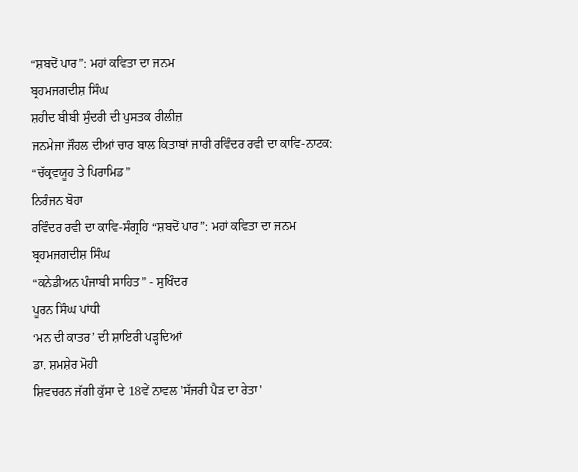“ਸ਼ਬਦੋਂ ਪਾਰ”: ਮਹਾਂ ਕਵਿਤਾ ਦਾ ਜਨਮ
ਬ੍ਰਹਮਜਗਦੀਸ਼ ਸਿੰਘ
ਸ਼ਹੀਦ ਬੀਬੀ ਸੁੰਦਰੀ ਦੀ ਪੁਸਤਕ ਰੀਲੀਜ਼
ਜਨਮੇਜਾ ਜੌਹਲ ਦੀਆਂ ਚਾਰ ਬਾਲ ਕਿਤਾਬਾਂ ਜਾਰੀ ਰਵਿੰਦਰ ਰਵੀ ਦਾ ਕਾਵਿ-ਨਾਟਕ: “ਚੱਕ੍ਰਵਯੂਹ ਤੇ ਪਿਰਾਮਿਡ”
ਨਿਰੰਜਨ ਬੋਹਾ
ਰਵਿੰਦਰ ਰਵੀ ਦਾ ਕਾਵਿ-ਸੰਗ੍ਰਹਿ “ਸ਼ਬਦੋਂ ਪਾਰ”: ਮਹਾਂ ਕਵਿਤਾ ਦਾ ਜਨਮ
ਬ੍ਰਹਮਜਗਦੀਸ਼ ਸਿੰਘ
“ਕਨੇਡੀਅਨ ਪੰਜਾਬੀ ਸਾਹਿਤ” - ਸੁਖਿੰਦਰ
ਪੂਰਨ ਸਿੰਘ ਪਾਂਧੀ
‘ਮਨ ਦੀ ਕਾਤਰ’ ਦੀ ਸ਼ਾਇਰੀ ਪੜ੍ਹਦਿਆਂ
ਡਾ. ਸ਼ਮਸ਼ੇਰ ਮੋਹੀ
ਸ਼ਿਵਚਰਨ ਜੱਗੀ ਕੁੱਸਾ ਦੇ 18ਵੇਂ ਨਾਵਲ 'ਸੱਜਰੀ ਪੈੜ ਦਾ ਰੇਤਾ'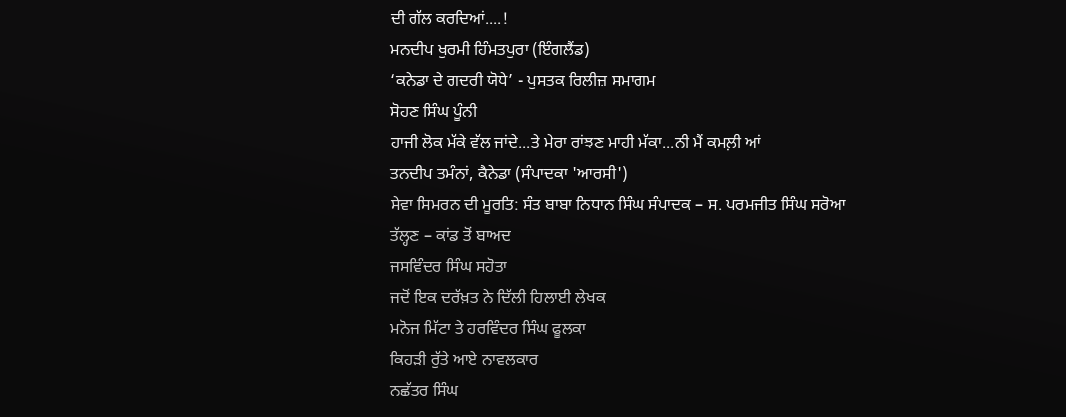ਦੀ ਗੱਲ ਕਰਦਿਆਂ....!
ਮਨਦੀਪ ਖੁਰਮੀ ਹਿੰਮਤਪੁਰਾ (ਇੰਗਲੈਂਡ)
‘ਕਨੇਡਾ ਦੇ ਗਦਰੀ ਯੋਧੇ’ - ਪੁਸਤਕ ਰਿਲੀਜ਼ ਸਮਾਗਮ
ਸੋਹਣ ਸਿੰਘ ਪੂੰਨੀ
ਹਾਜੀ ਲੋਕ ਮੱਕੇ ਵੱਲ ਜਾਂਦੇ...ਤੇ ਮੇਰਾ ਰਾਂਝਣ ਮਾਹੀ ਮੱਕਾ...ਨੀ ਮੈਂ ਕਮਲ਼ੀ ਆਂ
ਤਨਦੀਪ ਤਮੰਨਾਂ, ਕੈਨੇਡਾ (ਸੰਪਾਦਕਾ 'ਆਰਸੀ')
ਸੇਵਾ ਸਿਮਰਨ ਦੀ ਮੂਰਤਿ: ਸੰਤ ਬਾਬਾ ਨਿਧਾਨ ਸਿੰਘ ਸੰਪਾਦਕ – ਸ. ਪਰਮਜੀਤ ਸਿੰਘ ਸਰੋਆ
ਤੱਲ੍ਹਣ – ਕਾਂਡ ਤੋਂ ਬਾਅਦ
ਜਸਵਿੰਦਰ ਸਿੰਘ ਸਹੋਤਾ
ਜਦੋਂ ਇਕ ਦਰੱਖ਼ਤ ਨੇ ਦਿੱਲੀ ਹਿਲਾਈ ਲੇਖਕ
ਮਨੋਜ ਮਿੱਟਾ ਤੇ ਹਰਵਿੰਦਰ ਸਿੰਘ ਫੂਲਕਾ
ਕਿਹੜੀ ਰੁੱਤੇ ਆਏ ਨਾਵਲਕਾਰ
ਨਛੱਤਰ ਸਿੰਘ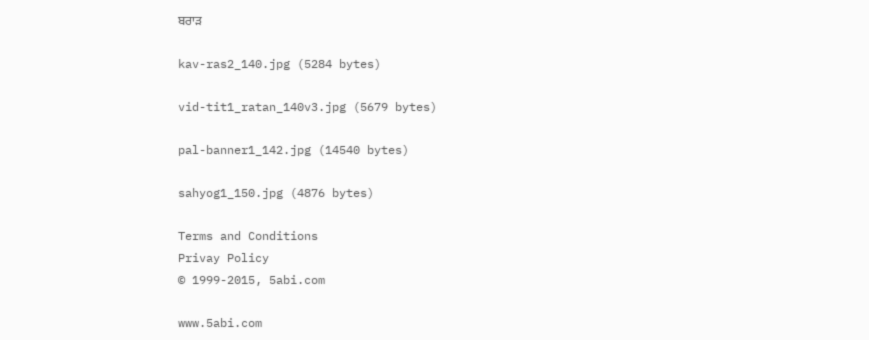ਬਰਾੜ

kav-ras2_140.jpg (5284 bytes)

vid-tit1_ratan_140v3.jpg (5679 bytes)

pal-banner1_142.jpg (14540 bytes)

sahyog1_150.jpg (4876 bytes)

Terms and Conditions
Privay Policy
© 1999-2015, 5abi.com

www.5abi.com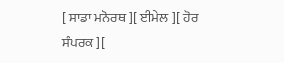[ ਸਾਡਾ ਮਨੋਰਥ ][ ਈਮੇਲ ][ ਹੋਰ ਸੰਪਰਕ ][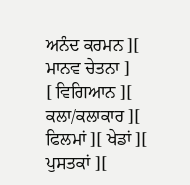ਅਨੰਦ ਕਰਮਨ ][ ਮਾਨਵ ਚੇਤਨਾ ]
[ ਵਿਗਿਆਨ ][ ਕਲਾ/ਕਲਾਕਾਰ ][ ਫਿਲਮਾਂ ][ ਖੇਡਾਂ ][ ਪੁਸਤਕਾਂ ][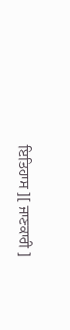ਇਤਿਹਾਸ ][ ਜਾਣਕਾਰੀ ]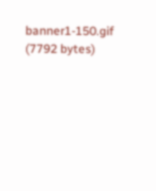banner1-150.gif (7792 bytes)